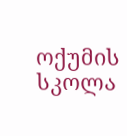ოქუმის სკოლა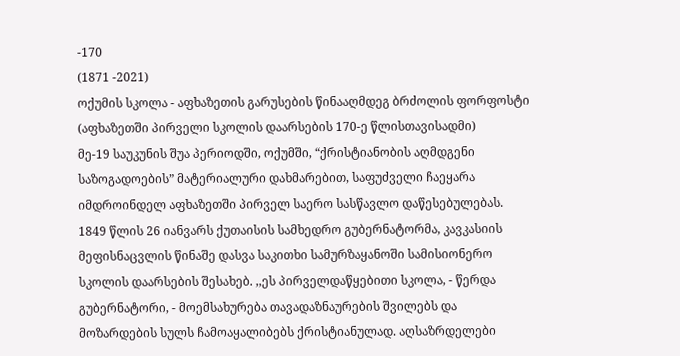-170
(1871 -2021)
ოქუმის სკოლა - აფხაზეთის გარუსების წინააღმდეგ ბრძოლის ფორფოსტი
(აფხაზეთში პირველი სკოლის დაარსების 170-ე წლისთავისადმი)
მე-19 საუკუნის შუა პერიოდში, ოქუმში, “ქრისტიანობის აღმდგენი საზოგადოების” მატერიალური დახმარებით, საფუძველი ჩაეყარა იმდროინდელ აფხაზეთში პირველ საერო სასწავლო დაწესებულებას.
1849 წლის 26 იანვარს ქუთაისის სამხედრო გუბერნატორმა, კავკასიის მეფისნაცვლის წინაშე დასვა საკითხი სამურზაყანოში სამისიონერო სკოლის დაარსების შესახებ. ,,ეს პირველდაწყებითი სკოლა, - წერდა გუბერნატორი, - მოემსახურება თავადაზნაურების შვილებს და მოზარდების სულს ჩამოაყალიბებს ქრისტიანულად. აღსაზრდელები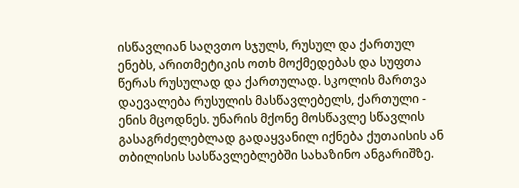ისწავლიან საღვთო სჯულს, რუსულ და ქართულ ენებს, არითმეტიკის ოთხ მოქმედებას და სუფთა წერას რუსულად და ქართულად. სკოლის მართვა დაევალება რუსულის მასწავლებელს, ქართული - ენის მცოდნეს. უნარის მქონე მოსწავლე სწავლის გასაგრძელებლად გადაყვანილ იქნება ქუთაისის ან თბილისის სასწავლებლებში სახაზინო ანგარიშზე.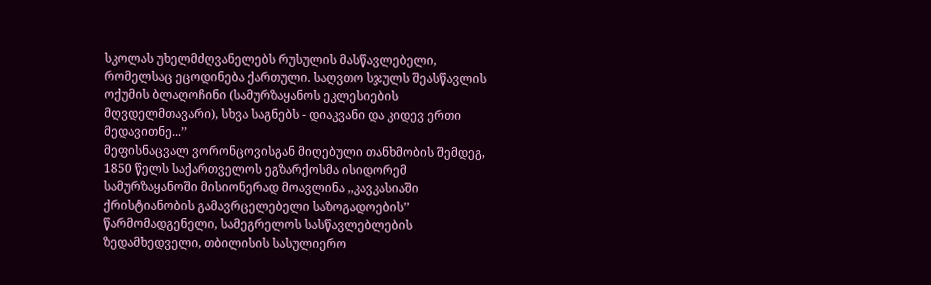სკოლას უხელმძღვანელებს რუსულის მასწავლებელი, რომელსაც ეცოდინება ქართული. საღვთო სჯულს შეასწავლის ოქუმის ბლაღოჩინი (სამურზაყანოს ეკლესიების მღვდელმთავარი), სხვა საგნებს - დიაკვანი და კიდევ ერთი მედავითნე...’’
მეფისნაცვალ ვორონცოვისგან მიღებული თანხმობის შემდეგ, 1850 წელს საქართველოს ეგზარქოსმა ისიდორემ სამურზაყანოში მისიონერად მოავლინა ,,კავკასიაში ქრისტიანობის გამავრცელებელი საზოგადოების’’ წარმომადგენელი, სამეგრელოს სასწავლებლების ზედამხედველი, თბილისის სასულიერო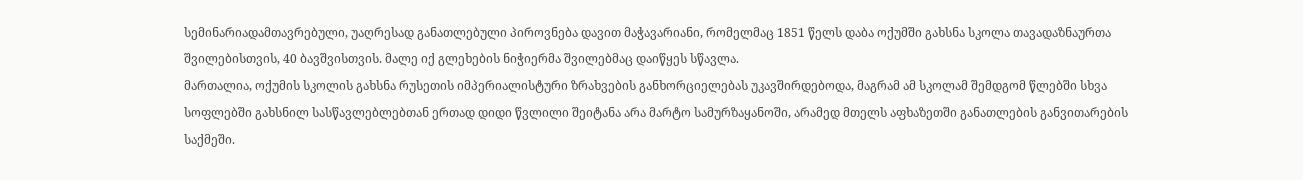სემინარიადამთავრებული, უაღრესად განათლებული პიროვნება დავით მაჭავარიანი, რომელმაც 1851 წელს დაბა ოქუმში გახსნა სკოლა თავადაზნაურთა შვილებისთვის, 40 ბავშვისთვის. მალე იქ გლეხების ნიჭიერმა შვილებმაც დაიწყეს სწავლა.
მართალია, ოქუმის სკოლის გახსნა რუსეთის იმპერიალისტური ზრახვების განხორციელებას უკავშირდებოდა, მაგრამ ამ სკოლამ შემდგომ წლებში სხვა სოფლებში გახსნილ სასწავლებლებთან ერთად დიდი წვლილი შეიტანა არა მარტო სამურზაყანოში, არამედ მთელს აფხაზეთში განათლების განვითარების საქმეში.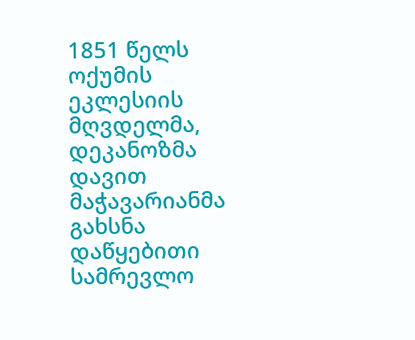1851 წელს ოქუმის ეკლესიის მღვდელმა, დეკანოზმა დავით მაჭავარიანმა გახსნა დაწყებითი სამრევლო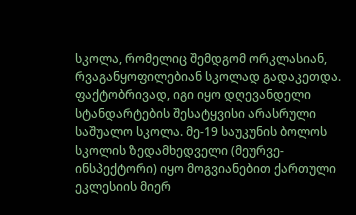სკოლა, რომელიც შემდგომ ორკლასიან, რვაგანყოფილებიან სკოლად გადაკეთდა. ფაქტობრივად, იგი იყო დღევანდელი სტანდარტების შესატყვისი არასრული საშუალო სკოლა. მე-19 საუკუნის ბოლოს სკოლის ზედამხედველი (მეურვე-ინსპექტორი) იყო მოგვიანებით ქართული ეკლესიის მიერ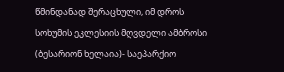წმინდანად შერაცხული, იმ დროს სოხუმის ეკლესიის მღვდელი ამბროსი (ბესარიონ ხელაია)- საეპარქიო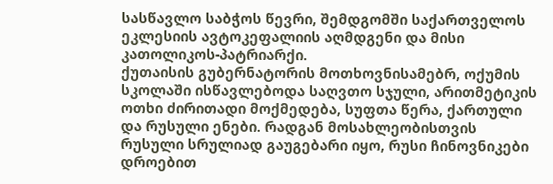სასწავლო საბჭოს წევრი, შემდგომში საქართველოს ეკლესიის ავტოკეფალიის აღმდგენი და მისი კათოლიკოს-პატრიარქი.
ქუთაისის გუბერნატორის მოთხოვნისამებრ, ოქუმის სკოლაში ისწავლებოდა საღვთო სჯული, არითმეტიკის ოთხი ძირითადი მოქმედება, სუფთა წერა, ქართული და რუსული ენები. რადგან მოსახლეობისთვის რუსული სრულიად გაუგებარი იყო, რუსი ჩინოვნიკები დროებით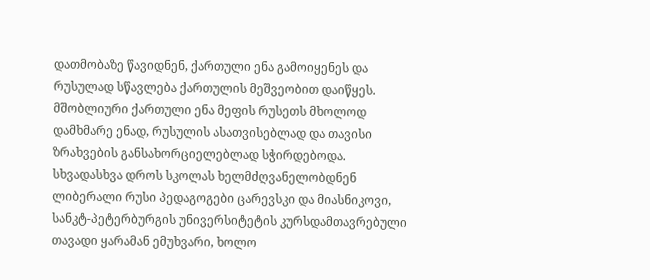დათმობაზე წავიდნენ, ქართული ენა გამოიყენეს და რუსულად სწავლება ქართულის მეშვეობით დაიწყეს. მშობლიური ქართული ენა მეფის რუსეთს მხოლოდ დამხმარე ენად, რუსულის ასათვისებლად და თავისი ზრახვების განსახორციელებლად სჭირდებოდა.
სხვადასხვა დროს სკოლას ხელმძღვანელობდნენ ლიბერალი რუსი პედაგოგები ცარევსკი და მიასნიკოვი, სანკტ-პეტერბურგის უნივერსიტეტის კურსდამთავრებული თავადი ყარამან ემუხვარი, ხოლო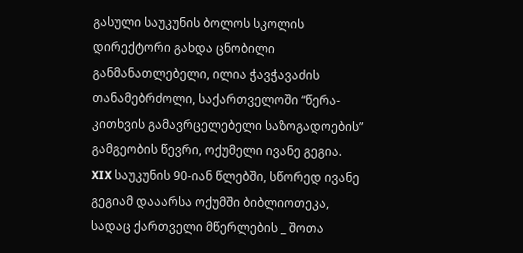გასული საუკუნის ბოლოს სკოლის დირექტორი გახდა ცნობილი განმანათლებელი, ილია ჭავჭავაძის თანამებრძოლი, საქართველოში “წერა-კითხვის გამავრცელებელი საზოგადოების” გამგეობის წევრი, ოქუმელი ივანე გეგია.
XIX საუკუნის 90-იან წლებში, სწორედ ივანე გეგიამ დააარსა ოქუმში ბიბლიოთეკა, სადაც ქართველი მწერლების _ შოთა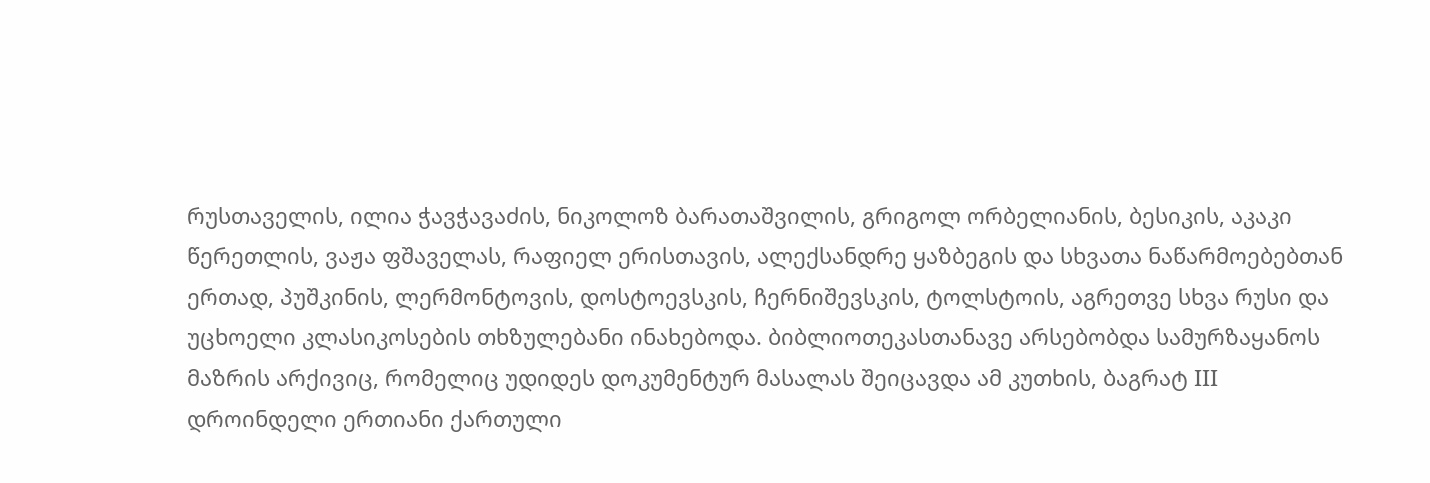რუსთაველის, ილია ჭავჭავაძის, ნიკოლოზ ბარათაშვილის, გრიგოლ ორბელიანის, ბესიკის, აკაკი წერეთლის, ვაჟა ფშაველას, რაფიელ ერისთავის, ალექსანდრე ყაზბეგის და სხვათა ნაწარმოებებთან ერთად, პუშკინის, ლერმონტოვის, დოსტოევსკის, ჩერნიშევსკის, ტოლსტოის, აგრეთვე სხვა რუსი და უცხოელი კლასიკოსების თხზულებანი ინახებოდა. ბიბლიოთეკასთანავე არსებობდა სამურზაყანოს მაზრის არქივიც, რომელიც უდიდეს დოკუმენტურ მასალას შეიცავდა ამ კუთხის, ბაგრატ III დროინდელი ერთიანი ქართული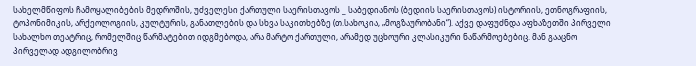სახელმწიფოს ჩამოყალიბების მედროშის, უძველესი ქართული საერისთავოს _ საბედიანოს (ბედიის საერისთავოს) ისტორიის, ეთნოგრაფიის, ტოპონიმიკის, არქეოლოგიის, კულტურის, განათლების და სხვა საკითხებზე (თ.სახოკია, „მოგზაურობანი“). აქვე დაფუძნდა აფხაზეთში პირველი სახალხო თეატრიც, რომელშიც წარმატებით იდგმებოდა, არა მარტო ქართული, არამედ უცხოური კლასიკური ნაწარმოებებიც. მან გააცნო პირველად ადგილობრივ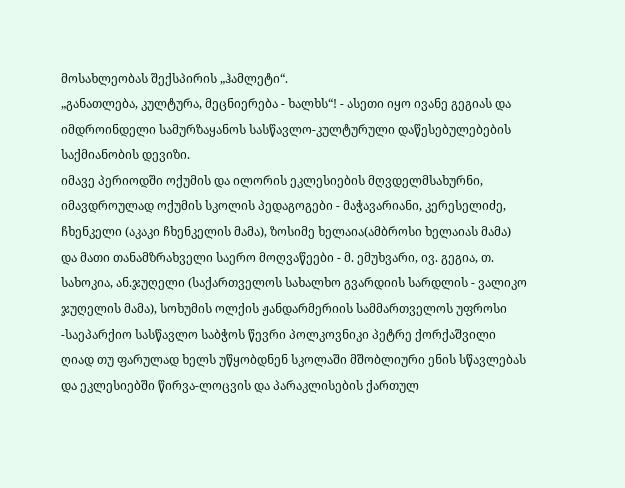მოსახლეობას შექსპირის „ჰამლეტი“.
„განათლება, კულტურა, მეცნიერება - ხალხს“! - ასეთი იყო ივანე გეგიას და იმდროინდელი სამურზაყანოს სასწავლო-კულტურული დაწესებულებების საქმიანობის დევიზი.
იმავე პერიოდში ოქუმის და ილორის ეკლესიების მღვდელმსახურნი, იმავდროულად ოქუმის სკოლის პედაგოგები - მაჭავარიანი, კერესელიძე, ჩხენკელი (აკაკი ჩხენკელის მამა), ზოსიმე ხელაია(ამბროსი ხელაიას მამა) და მათი თანამზრახველი საერო მოღვაწეები - მ. ემუხვარი, ივ. გეგია, თ. სახოკია, ან.ჯუღელი (საქართველოს სახალხო გვარდიის სარდლის - ვალიკო ჯუღელის მამა), სოხუმის ოლქის ჟანდარმერიის სამმართველოს უფროსი -საეპარქიო სასწავლო საბჭოს წევრი პოლკოვნიკი პეტრე ქორქაშვილი ღიად თუ ფარულად ხელს უწყობდნენ სკოლაში მშობლიური ენის სწავლებას და ეკლესიებში წირვა-ლოცვის და პარაკლისების ქართულ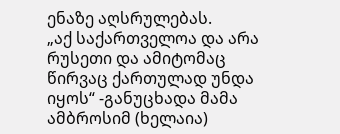ენაზე აღსრულებას.
„აქ საქართველოა და არა რუსეთი და ამიტომაც წირვაც ქართულად უნდა იყოს“ -განუცხადა მამა ამბროსიმ (ხელაია)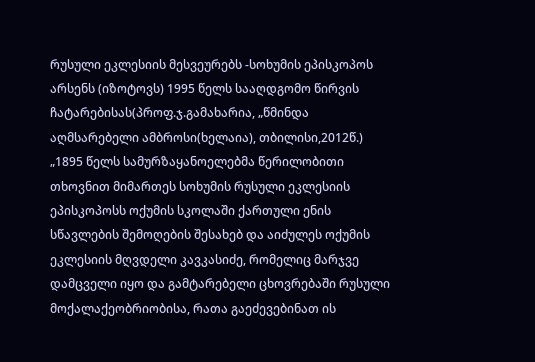რუსული ეკლესიის მესვეურებს -სოხუმის ეპისკოპოს არსენს (იზოტოვს) 1995 წელს სააღდგომო წირვის ჩატარებისას(პროფ.ჯ.გამახარია, „წმინდა აღმსარებელი ამბროსი(ხელაია), თბილისი,2012წ.)
„1895 წელს სამურზაყანოელებმა წერილობითი თხოვნით მიმართეს სოხუმის რუსული ეკლესიის ეპისკოპოსს ოქუმის სკოლაში ქართული ენის სწავლების შემოღების შესახებ და აიძულეს ოქუმის ეკლესიის მღვდელი კავკასიძე, რომელიც მარჯვე დამცველი იყო და გამტარებელი ცხოვრებაში რუსული მოქალაქეობრიობისა, რათა გაეძევებინათ ის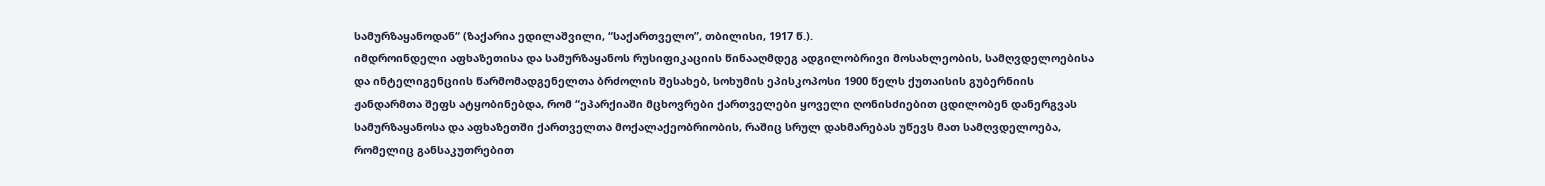სამურზაყანოდან“ (ზაქარია ედილაშვილი, “საქართველო”, თბილისი, 1917 წ.).
იმდროინდელი აფხაზეთისა და სამურზაყანოს რუსიფიკაციის წინააღმდეგ ადგილობრივი მოსახლეობის, სამღვდელოებისა და ინტელიგენციის წარმომადგენელთა ბრძოლის შესახებ, სოხუმის ეპისკოპოსი 1900 წელს ქუთაისის გუბერნიის ჟანდარმთა შეფს ატყობინებდა, რომ “ეპარქიაში მცხოვრები ქართველები ყოველი ღონისძიებით ცდილობენ დანერგვას სამურზაყანოსა და აფხაზეთში ქართველთა მოქალაქეობრიობის, რაშიც სრულ დახმარებას უწევს მათ სამღვდელოება, რომელიც განსაკუთრებით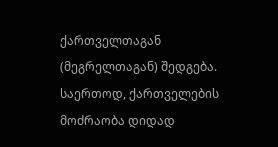ქართველთაგან (მეგრელთაგან) შედგება. საერთოდ, ქართველების მოძრაობა დიდად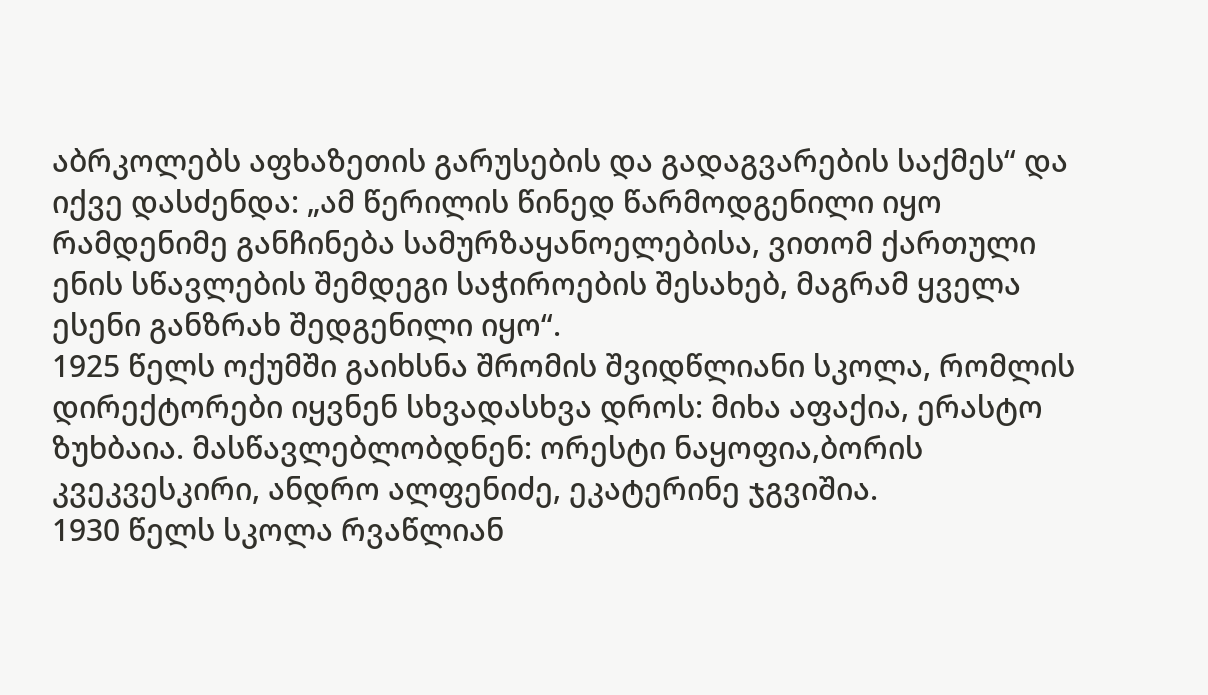აბრკოლებს აფხაზეთის გარუსების და გადაგვარების საქმეს“ და იქვე დასძენდა: „ამ წერილის წინედ წარმოდგენილი იყო რამდენიმე განჩინება სამურზაყანოელებისა, ვითომ ქართული ენის სწავლების შემდეგი საჭიროების შესახებ, მაგრამ ყველა ესენი განზრახ შედგენილი იყო“.
1925 წელს ოქუმში გაიხსნა შრომის შვიდწლიანი სკოლა, რომლის დირექტორები იყვნენ სხვადასხვა დროს: მიხა აფაქია, ერასტო ზუხბაია. მასწავლებლობდნენ: ორესტი ნაყოფია,ბორის კვეკვესკირი, ანდრო ალფენიძე, ეკატერინე ჯგვიშია.
1930 წელს სკოლა რვაწლიან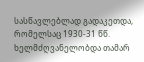სასწავლებლად გადაკეთდა, რომელსაც 1930-31 წწ. ხელმძღვანელობდა თამარ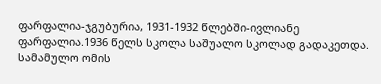ფარფალია-ჯგუბურია, 1931-1932 წლებში-ივლიანე ფარფალია.1936 წელს სკოლა საშუალო სკოლად გადაკეთდა.
სამამულო ომის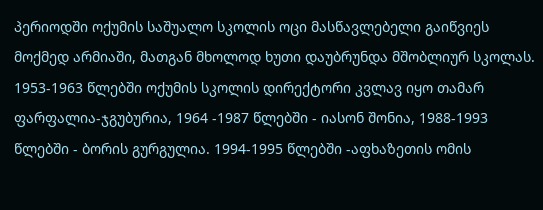პერიოდში ოქუმის საშუალო სკოლის ოცი მასწავლებელი გაიწვიეს მოქმედ არმიაში, მათგან მხოლოდ ხუთი დაუბრუნდა მშობლიურ სკოლას.
1953-1963 წლებში ოქუმის სკოლის დირექტორი კვლავ იყო თამარ ფარფალია-ჯგუბურია, 1964 -1987 წლებში - იასონ შონია, 1988-1993 წლებში - ბორის გურგულია. 1994-1995 წლებში -აფხაზეთის ომის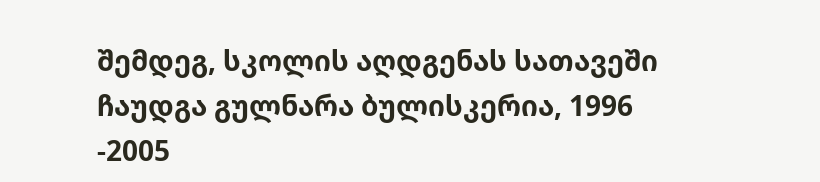შემდეგ, სკოლის აღდგენას სათავეში ჩაუდგა გულნარა ბულისკერია, 1996 -2005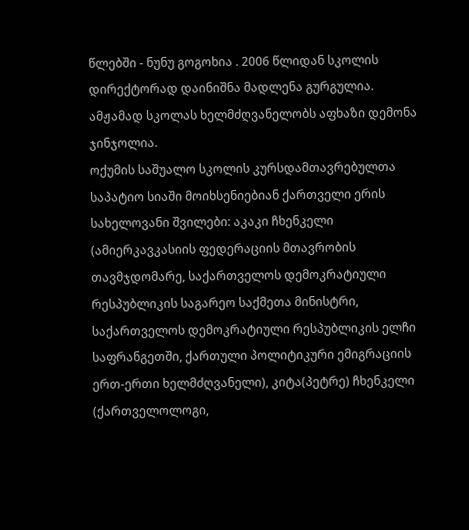წლებში - ნუნუ გოგოხია . 2006 წლიდან სკოლის დირექტორად დაინიშნა მადლენა გურგულია. ამჟამად სკოლას ხელმძღვანელობს აფხაზი დემონა ჯინჯოლია.
ოქუმის საშუალო სკოლის კურსდამთავრებულთა საპატიო სიაში მოიხსენიებიან ქართველი ერის სახელოვანი შვილები: აკაკი ჩხენკელი (ამიერკავკასიის ფედერაციის მთავრობის თავმჯდომარე, საქართველოს დემოკრატიული რესპუბლიკის საგარეო საქმეთა მინისტრი, საქართველოს დემოკრატიული რესპუბლიკის ელჩი საფრანგეთში, ქართული პოლიტიკური ემიგრაციის ერთ-ერთი ხელმძღვანელი), კიტა(პეტრე) ჩხენკელი (ქართველოლოგი,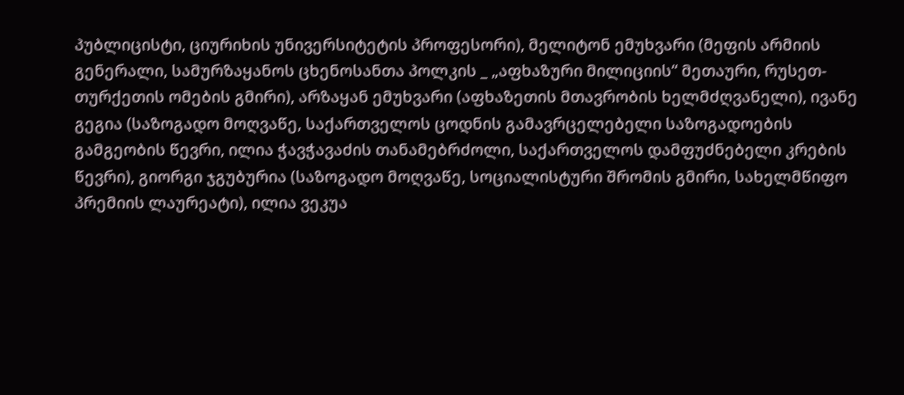პუბლიცისტი, ციურიხის უნივერსიტეტის პროფესორი), მელიტონ ემუხვარი (მეფის არმიის გენერალი, სამურზაყანოს ცხენოსანთა პოლკის _ „აფხაზური მილიციის“ მეთაური, რუსეთ-თურქეთის ომების გმირი), არზაყან ემუხვარი (აფხაზეთის მთავრობის ხელმძღვანელი), ივანე გეგია (საზოგადო მოღვაწე, საქართველოს ცოდნის გამავრცელებელი საზოგადოების გამგეობის წევრი, ილია ჭავჭავაძის თანამებრძოლი, საქართველოს დამფუძნებელი კრების წევრი), გიორგი ჯგუბურია (საზოგადო მოღვაწე, სოციალისტური შრომის გმირი, სახელმწიფო პრემიის ლაურეატი), ილია ვეკუა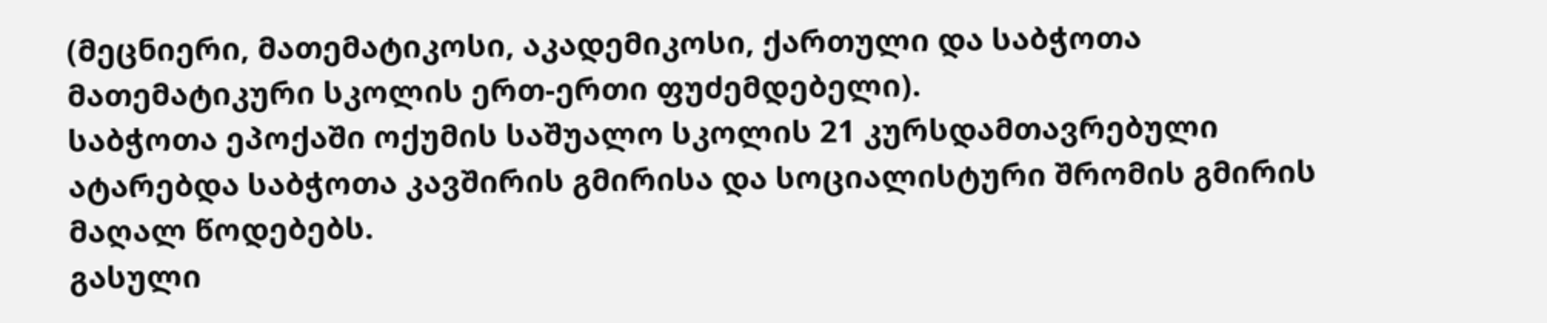(მეცნიერი, მათემატიკოსი, აკადემიკოსი, ქართული და საბჭოთა მათემატიკური სკოლის ერთ-ერთი ფუძემდებელი).
საბჭოთა ეპოქაში ოქუმის საშუალო სკოლის 21 კურსდამთავრებული ატარებდა საბჭოთა კავშირის გმირისა და სოციალისტური შრომის გმირის მაღალ წოდებებს.
გასული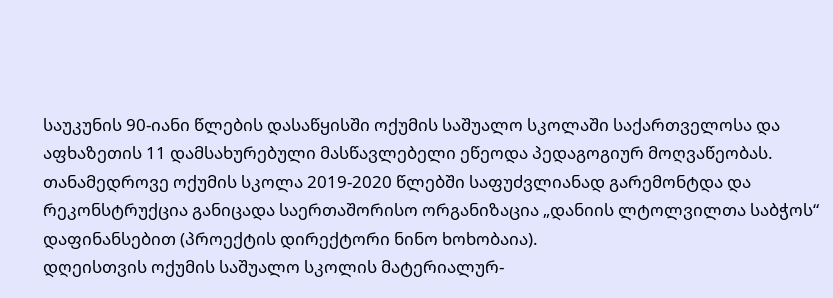საუკუნის 90-იანი წლების დასაწყისში ოქუმის საშუალო სკოლაში საქართველოსა და აფხაზეთის 11 დამსახურებული მასწავლებელი ეწეოდა პედაგოგიურ მოღვაწეობას.
თანამედროვე ოქუმის სკოლა 2019-2020 წლებში საფუძვლიანად გარემონტდა და რეკონსტრუქცია განიცადა საერთაშორისო ორგანიზაცია „დანიის ლტოლვილთა საბჭოს“ დაფინანსებით (პროექტის დირექტორი ნინო ხოხობაია).
დღეისთვის ოქუმის საშუალო სკოლის მატერიალურ-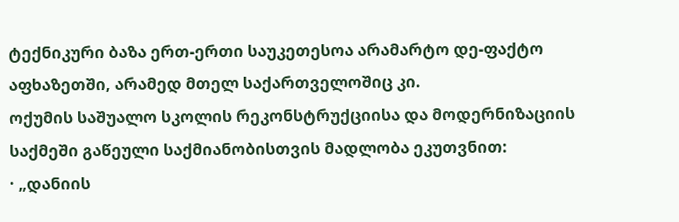ტექნიკური ბაზა ერთ-ერთი საუკეთესოა არამარტო დე-ფაქტო აფხაზეთში, არამედ მთელ საქართველოშიც კი.
ოქუმის საშუალო სკოლის რეკონსტრუქციისა და მოდერნიზაციის საქმეში გაწეული საქმიანობისთვის მადლობა ეკუთვნით:
· „დანიის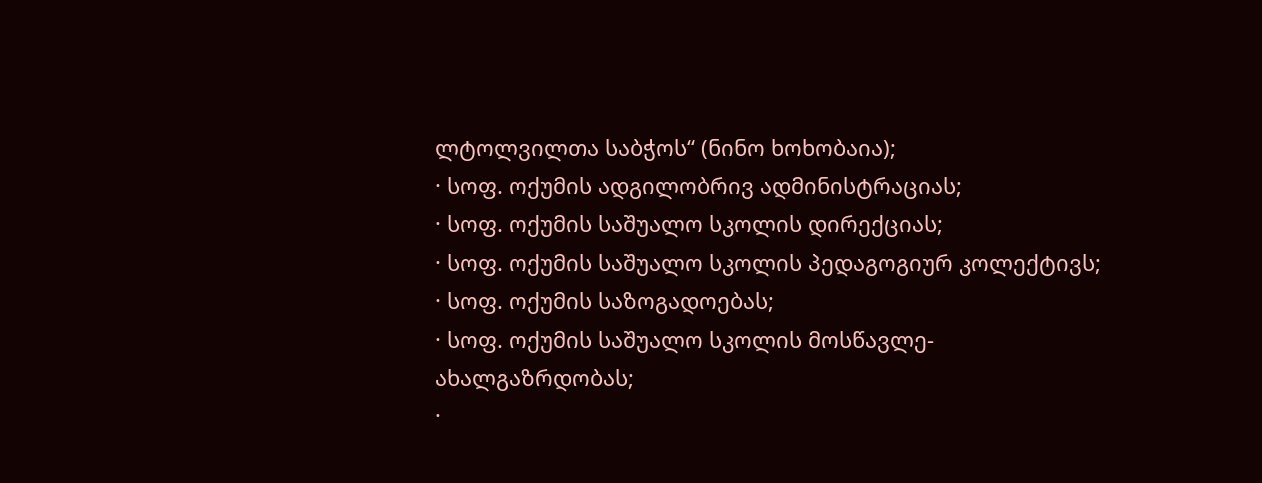ლტოლვილთა საბჭოს“ (ნინო ხოხობაია);
· სოფ. ოქუმის ადგილობრივ ადმინისტრაციას;
· სოფ. ოქუმის საშუალო სკოლის დირექციას;
· სოფ. ოქუმის საშუალო სკოლის პედაგოგიურ კოლექტივს;
· სოფ. ოქუმის საზოგადოებას;
· სოფ. ოქუმის საშუალო სკოლის მოსწავლე-ახალგაზრდობას;
·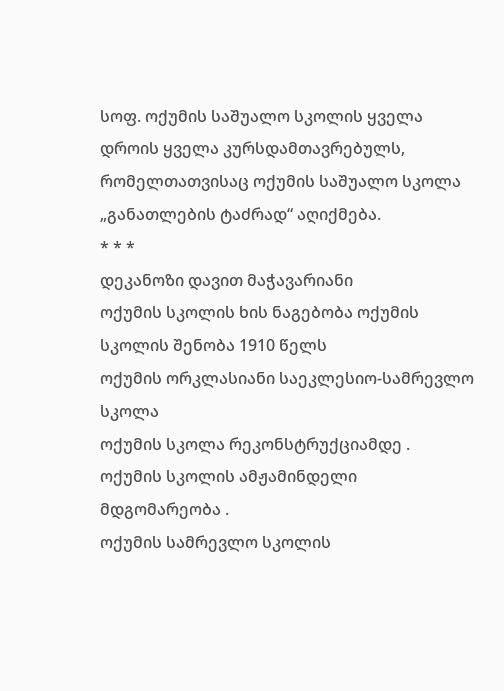სოფ. ოქუმის საშუალო სკოლის ყველა დროის ყველა კურსდამთავრებულს, რომელთათვისაც ოქუმის საშუალო სკოლა „განათლების ტაძრად“ აღიქმება.
* * *
დეკანოზი დავით მაჭავარიანი
ოქუმის სკოლის ხის ნაგებობა ოქუმის სკოლის შენობა 1910 წელს
ოქუმის ორკლასიანი საეკლესიო-სამრევლო სკოლა
ოქუმის სკოლა რეკონსტრუქციამდე .
ოქუმის სკოლის ამჟამინდელი მდგომარეობა .
ოქუმის სამრევლო სკოლის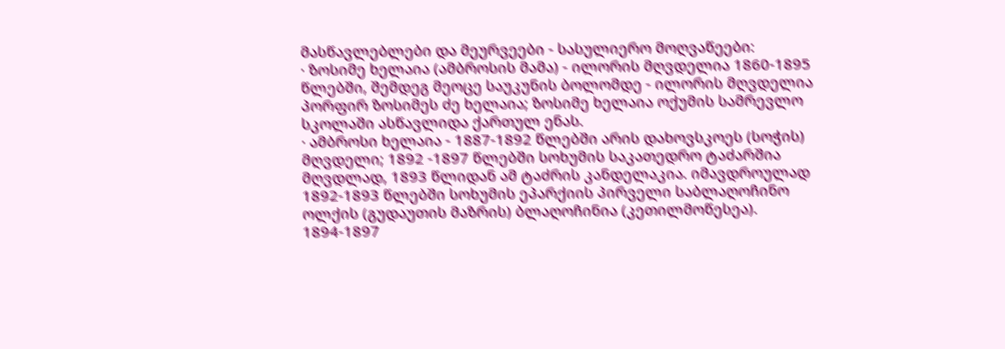მასწავლებლები და მეურვეები - სასულიერო მოღვაწეები:
· ზოსიმე ხელაია (ამბროსის მამა) - ილორის მღვდელია 1860-1895 წლებში, შემდეგ მეოცე საუკუნის ბოლომდე - ილორის მღვდელია პორფირ ზოსიმეს ძე ხელაია; ზოსიმე ხელაია ოქუმის სამრევლო სკოლაში ასწავლიდა ქართულ ენას.
· ამბროსი ხელაია - 1887-1892 წლებში არის დახოვსკოეს (სოჭის) მღვდელი; 1892 -1897 წლებში სოხუმის საკათედრო ტაძარშია მღვდლად, 1893 წლიდან ამ ტაძრის კანდელაკია. იმავდროულად 1892-1893 წლებში სოხუმის ეპარქიის პირველი საბლაღოჩინო ოლქის (გუდაუთის მაზრის) ბლაღოჩინია (კეთილმოწესეა). 1894-1897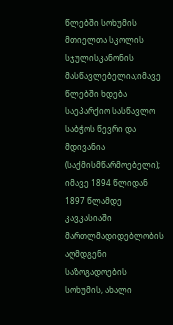წლებში სოხუმის მთიელთა სკოლის სჯულისკანონის მასწავლებელია;იმავე წლებში ხდება საეპარქიო სასწავლო საბჭოს წევრი და მდივანია (საქმისმწარმოებელი); იმავე 1894 წლიდან 1897 წლამდე კავკასიაში მართლმადიდებლობის აღმდგენი საზოგადოების სოხუმის, ახალი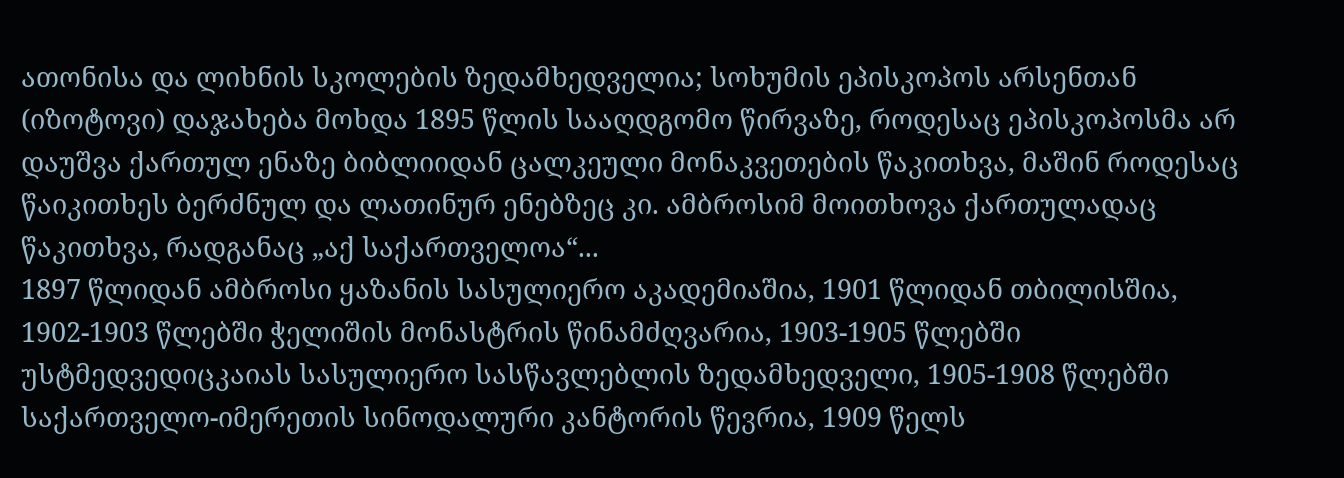ათონისა და ლიხნის სკოლების ზედამხედველია; სოხუმის ეპისკოპოს არსენთან (იზოტოვი) დაჯახება მოხდა 1895 წლის სააღდგომო წირვაზე, როდესაც ეპისკოპოსმა არ დაუშვა ქართულ ენაზე ბიბლიიდან ცალკეული მონაკვეთების წაკითხვა, მაშინ როდესაც წაიკითხეს ბერძნულ და ლათინურ ენებზეც კი. ამბროსიმ მოითხოვა ქართულადაც წაკითხვა, რადგანაც „აქ საქართველოა“...
1897 წლიდან ამბროსი ყაზანის სასულიერო აკადემიაშია, 1901 წლიდან თბილისშია, 1902-1903 წლებში ჭელიშის მონასტრის წინამძღვარია, 1903-1905 წლებში უსტმედვედიცკაიას სასულიერო სასწავლებლის ზედამხედველი, 1905-1908 წლებში საქართველო-იმერეთის სინოდალური კანტორის წევრია, 1909 წელს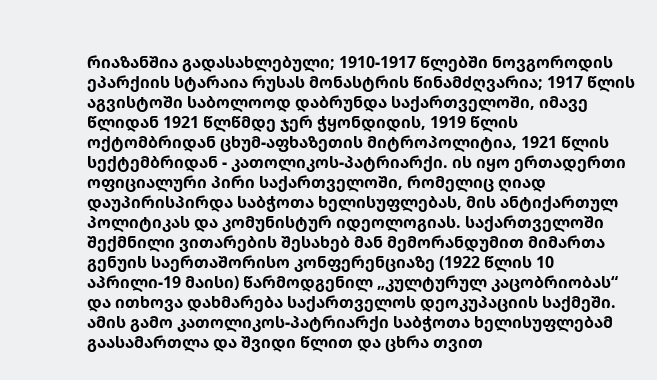რიაზანშია გადასახლებული; 1910-1917 წლებში ნოვგოროდის ეპარქიის სტარაია რუსას მონასტრის წინამძღვარია; 1917 წლის აგვისტოში საბოლოოდ დაბრუნდა საქართველოში, იმავე წლიდან 1921 წლწმდე ჯერ ჭყონდიდის, 1919 წლის ოქტომბრიდან ცხუმ-აფხაზეთის მიტროპოლიტია, 1921 წლის სექტემბრიდან - კათოლიკოს-პატრიარქი. ის იყო ერთადერთი ოფიციალური პირი საქართველოში, რომელიც ღიად დაუპირისპირდა საბჭოთა ხელისუფლებას, მის ანტიქართულ პოლიტიკას და კომუნისტურ იდეოლოგიას. საქართველოში შექმნილი ვითარების შესახებ მან მემორანდუმით მიმართა გენუის საერთაშორისო კონფერენციაზე (1922 წლის 10 აპრილი-19 მაისი) წარმოდგენილ „კულტურულ კაცობრიობას“ და ითხოვა დახმარება საქართველოს დეოკუპაციის საქმეში. ამის გამო კათოლიკოს-პატრიარქი საბჭოთა ხელისუფლებამ გაასამართლა და შვიდი წლით და ცხრა თვით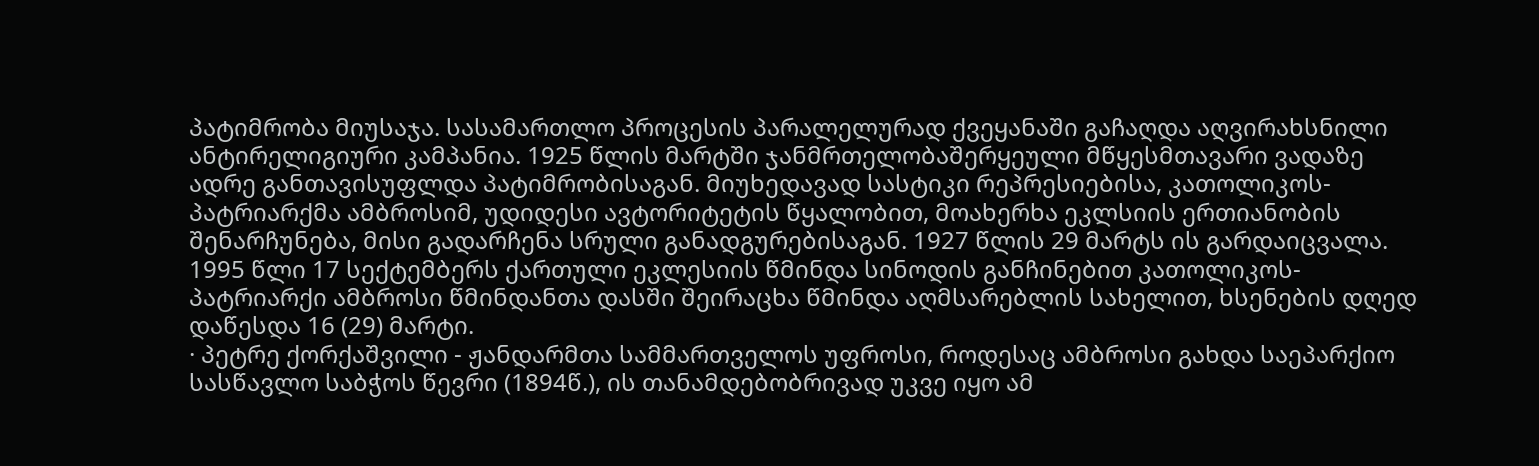პატიმრობა მიუსაჯა. სასამართლო პროცესის პარალელურად ქვეყანაში გაჩაღდა აღვირახსნილი ანტირელიგიური კამპანია. 1925 წლის მარტში ჯანმრთელობაშერყეული მწყესმთავარი ვადაზე ადრე განთავისუფლდა პატიმრობისაგან. მიუხედავად სასტიკი რეპრესიებისა, კათოლიკოს-პატრიარქმა ამბროსიმ, უდიდესი ავტორიტეტის წყალობით, მოახერხა ეკლსიის ერთიანობის შენარჩუნება, მისი გადარჩენა სრული განადგურებისაგან. 1927 წლის 29 მარტს ის გარდაიცვალა. 1995 წლი 17 სექტემბერს ქართული ეკლესიის წმინდა სინოდის განჩინებით კათოლიკოს-პატრიარქი ამბროსი წმინდანთა დასში შეირაცხა წმინდა აღმსარებლის სახელით, ხსენების დღედ დაწესდა 16 (29) მარტი.
· პეტრე ქორქაშვილი - ჟანდარმთა სამმართველოს უფროსი, როდესაც ამბროსი გახდა საეპარქიო სასწავლო საბჭოს წევრი (1894წ.), ის თანამდებობრივად უკვე იყო ამ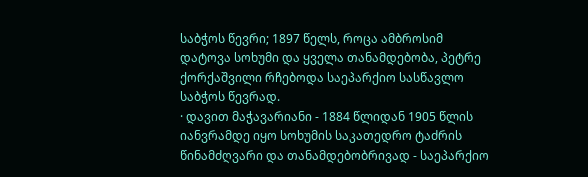საბჭოს წევრი; 1897 წელს, როცა ამბროსიმ დატოვა სოხუმი და ყველა თანამდებობა, პეტრე ქორქაშვილი რჩებოდა საეპარქიო სასწავლო საბჭოს წევრად.
· დავით მაჭავარიანი - 1884 წლიდან 1905 წლის იანვრამდე იყო სოხუმის საკათედრო ტაძრის წინამძღვარი და თანამდებობრივად - საეპარქიო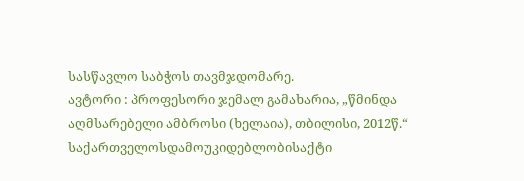სასწავლო საბჭოს თავმჯდომარე.
ავტორი : პროფესორი ჯემალ გამახარია, „წმინდა აღმსარებელი ამბროსი (ხელაია), თბილისი, 2012წ.“
საქართველოსდამოუკიდებლობისაქტი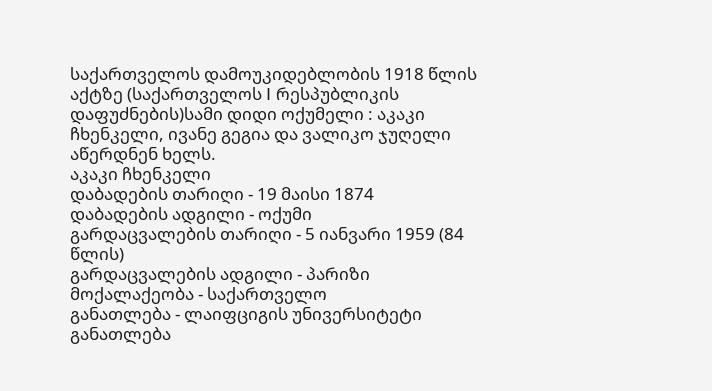საქართველოს დამოუკიდებლობის 1918 წლის აქტზე (საქართველოს I რესპუბლიკის დაფუძნების)სამი დიდი ოქუმელი : აკაკი ჩხენკელი, ივანე გეგია და ვალიკო ჯუღელი აწერდნენ ხელს.
აკაკი ჩხენკელი
დაბადების თარიღი - 19 მაისი 1874
დაბადების ადგილი - ოქუმი
გარდაცვალების თარიღი - 5 იანვარი 1959 (84 წლის)
გარდაცვალების ადგილი - პარიზი
მოქალაქეობა - საქართველო
განათლება - ლაიფციგის უნივერსიტეტი
განათლება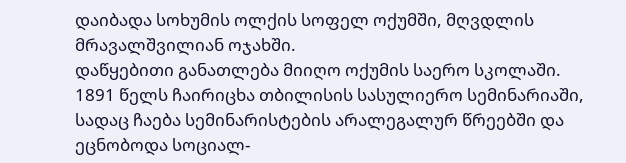დაიბადა სოხუმის ოლქის სოფელ ოქუმში, მღვდლის მრავალშვილიან ოჯახში.
დაწყებითი განათლება მიიღო ოქუმის საერო სკოლაში. 1891 წელს ჩაირიცხა თბილისის სასულიერო სემინარიაში, სადაც ჩაება სემინარისტების არალეგალურ წრეებში და ეცნობოდა სოციალ-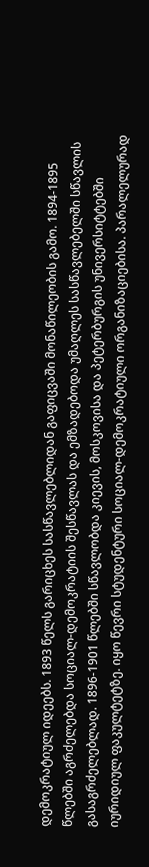დემოკრატიულ იდეებს. 1893 წელს გარიცხეს სასწავლებლიდან გაფიცვაში მონაწილეობის გამო. 1894-1895 წლებში აგრძელებდა სოციალ-დემოკრატიის შესწავლას და ემზადებოდა უმაღლეს სასწავლებელში სწავლის გასაგრძელებლად. 1896-1901 წლებში სწავლობდა კიევის, მოსკოვისა და პეტერბურგის უნივერსიტტებში იურიდიულ ფაკულტეტზე. იყო წევრი სტუდენტური სოციალ-დემოკრატიული ორგანიზაციებისა. პარალელურად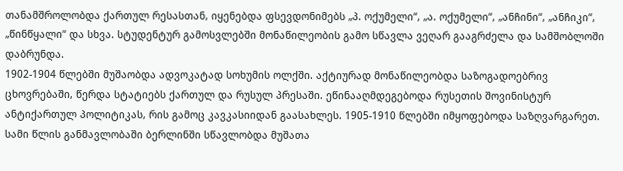თანამშროლობდა ქართულ რესასთან, იყენებდა ფსევდონიმებს „პ. ოქუმელი“, „ა. ოქუმელი“, „ანჩინი“, „ანჩიკი“, „წინწყალი“ და სხვა. სტუდენტურ გამოსვლებში მონაწილეობის გამო სწავლა ვეღარ გააგრძელა და სამშობლოში დაბრუნდა.
1902-1904 წლებში მუშაობდა ადვოკატად სოხუმის ოლქში. აქტიურად მონაწილეობდა საზოგადოებრივ ცხოვრებაში, წერდა სტატიებს ქართულ და რუსულ პრესაში. ეწინააღმდეგებოდა რუსეთის შოვინისტურ ანტიქართულ პოლიტიკას, რის გამოც კავკასიიდან გაასახლეს. 1905-1910 წლებში იმყოფებოდა საზღვარგარეთ. სამი წლის განმავლობაში ბერლინში სწავლობდა მუშათა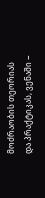მოძრაობის თეორიას და პრაქტიკას, ვენაში −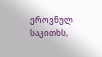ეროვნულ საკითხს,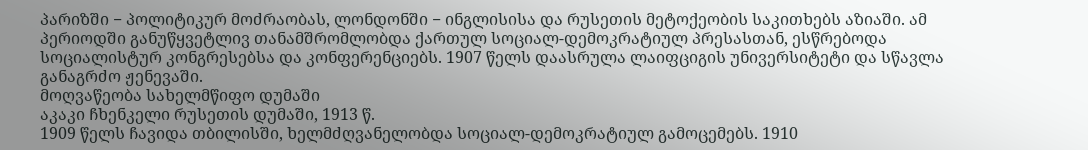პარიზში − პოლიტიკურ მოძრაობას, ლონდონში − ინგლისისა და რუსეთის მეტოქეობის საკითხებს აზიაში. ამ პერიოდში განუწყვეტლივ თანამშრომლობდა ქართულ სოციალ-დემოკრატიულ პრესასთან, ესწრებოდა სოციალისტურ კონგრესებსა და კონფერენციებს. 1907 წელს დაასრულა ლაიფციგის უნივერსიტეტი და სწავლა განაგრძო ჟენევაში.
მოღვაწეობა სახელმწიფო დუმაში
აკაკი ჩხენკელი რუსეთის დუმაში, 1913 წ.
1909 წელს ჩავიდა თბილისში, ხელმძღვანელობდა სოციალ-დემოკრატიულ გამოცემებს. 1910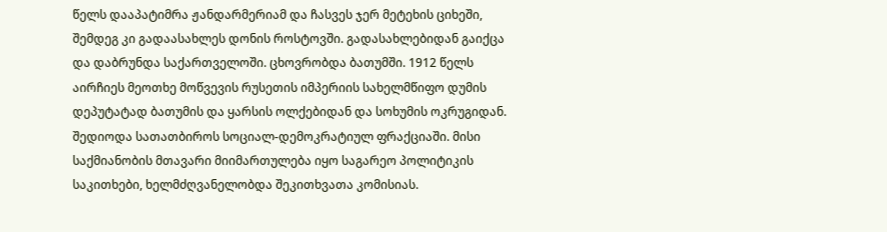წელს დააპატიმრა ჟანდარმერიამ და ჩასვეს ჯერ მეტეხის ციხეში, შემდეგ კი გადაასახლეს დონის როსტოვში. გადასახლებიდან გაიქცა და დაბრუნდა საქართველოში. ცხოვრობდა ბათუმში. 1912 წელს აირჩიეს მეოთხე მოწვევის რუსეთის იმპერიის სახელმწიფო დუმის დეპუტატად ბათუმის და ყარსის ოლქებიდან და სოხუმის ოკრუგიდან. შედიოდა სათათბიროს სოციალ-დემოკრატიულ ფრაქციაში. მისი საქმიანობის მთავარი მიიმართულება იყო საგარეო პოლიტიკის საკითხები, ხელმძღვანელობდა შეკითხვათა კომისიას.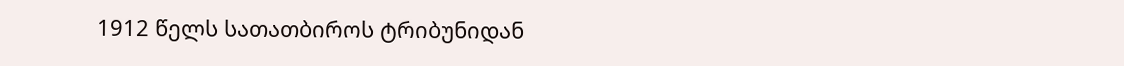1912 წელს სათათბიროს ტრიბუნიდან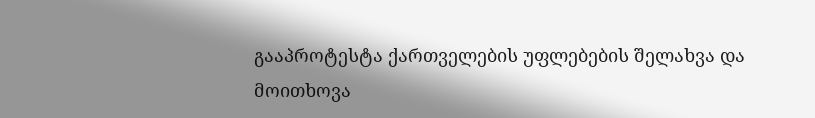გააპროტესტა ქართველების უფლებების შელახვა და მოითხოვა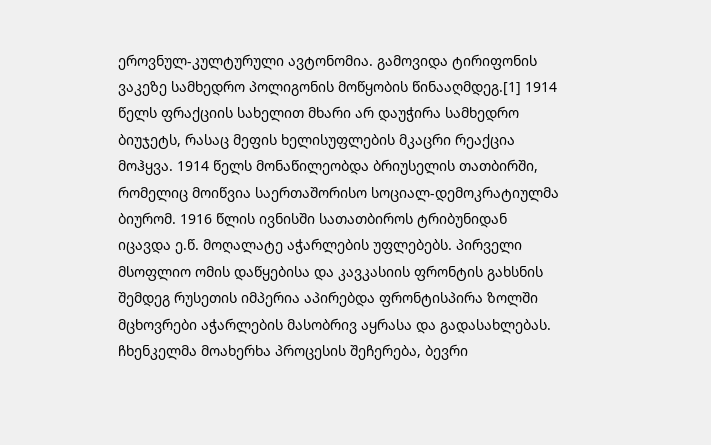ეროვნულ-კულტურული ავტონომია. გამოვიდა ტირიფონის ვაკეზე სამხედრო პოლიგონის მოწყობის წინააღმდეგ.[1] 1914 წელს ფრაქციის სახელით მხარი არ დაუჭირა სამხედრო ბიუჯეტს, რასაც მეფის ხელისუფლების მკაცრი რეაქცია მოჰყვა. 1914 წელს მონაწილეობდა ბრიუსელის თათბირში, რომელიც მოიწვია საერთაშორისო სოციალ-დემოკრატიულმა ბიურომ. 1916 წლის ივნისში სათათბიროს ტრიბუნიდან იცავდა ე.წ. მოღალატე აჭარლების უფლებებს. პირველი მსოფლიო ომის დაწყებისა და კავკასიის ფრონტის გახსნის შემდეგ რუსეთის იმპერია აპირებდა ფრონტისპირა ზოლში მცხოვრები აჭარლების მასობრივ აყრასა და გადასახლებას. ჩხენკელმა მოახერხა პროცესის შეჩერება, ბევრი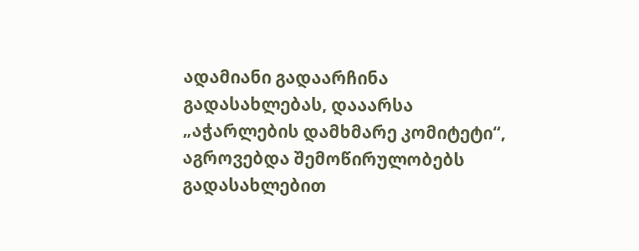ადამიანი გადაარჩინა გადასახლებას, დააარსა „აჭარლების დამხმარე კომიტეტი“, აგროვებდა შემოწირულობებს გადასახლებით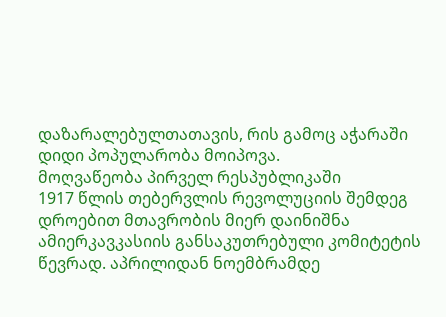დაზარალებულთათავის, რის გამოც აჭარაში დიდი პოპულარობა მოიპოვა.
მოღვაწეობა პირველ რესპუბლიკაში
1917 წლის თებერვლის რევოლუციის შემდეგ დროებით მთავრობის მიერ დაინიშნა ამიერკავკასიის განსაკუთრებული კომიტეტის წევრად. აპრილიდან ნოემბრამდე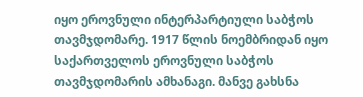იყო ეროვნული ინტერპარტიული საბჭოს თავმჯდომარე. 1917 წლის ნოემბრიდან იყო საქართველოს ეროვნული საბჭოს თავმჯდომარის ამხანაგი. მანვე გახსნა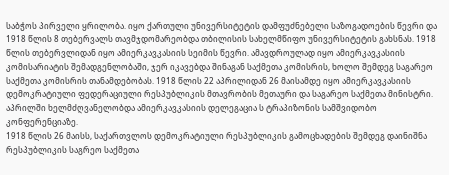საბჭოს პირველი ყრილობა. იყო ქართული უნივერსიტეტის დამფუძნებელი საზოგადოების წევრი და 1918 წლის 8 თებერვალს თავმჯდომარეობდა თბილისის სახელმწიფო უნივერსიტეტის გახსნას. 1918 წლის თებერვლიდან იყო ამიერკავკასიის სეიმის წევრი. ამავდროულად იყო ამიერკავკასიის კომისარიატის შემადგენლობაში, ჯერ იკავებდა შინაგან საქმეთა კომისრის, ხოლო შემდეგ საგარეო საქმეთა კომისრის თანამდებობას. 1918 წლის 22 აპრილიდან 26 მაისამდე იყო ამიერკავკასიის დემოკრატიული ფედერაციული რესპუბლიკის მთავრობის მეთაური და საგარეო საქმეთა მინისტრი. აპრილში ხელმძღვანელობდა ამიერკავკასიის დელეგაცია ს ტრაპიზონის სამშვიდობო კონფერენციაზე.
1918 წლის 26 მაისს, საქართვლოს დემოკრატიული რესპუბლიკის გამოცხადების შემდეგ დაინიშნა რესპუბლიკის საგრეო საქმეთა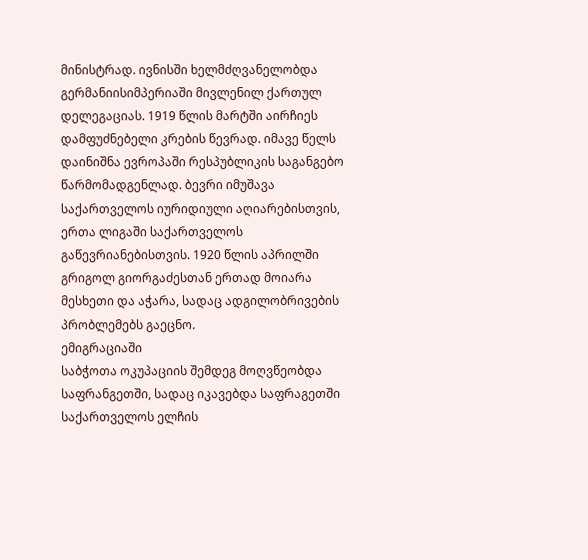მინისტრად. ივნისში ხელმძღვანელობდა გერმანიისიმპერიაში მივლენილ ქართულ დელეგაციას. 1919 წლის მარტში აირჩიეს დამფუძნებელი კრების წევრად. იმავე წელს დაინიშნა ევროპაში რესპუბლიკის საგანგებო წარმომადგენლად. ბევრი იმუშავა საქართველოს იურიდიული აღიარებისთვის, ერთა ლიგაში საქართველოს გაწევრიანებისთვის. 1920 წლის აპრილში გრიგოლ გიორგაძესთან ერთად მოიარა მესხეთი და აჭარა, სადაც ადგილობრივების პრობლემებს გაეცნო.
ემიგრაციაში
საბჭოთა ოკუპაციის შემდეგ მოღვწეობდა საფრანგეთში, სადაც იკავებდა საფრაგეთში საქართველოს ელჩის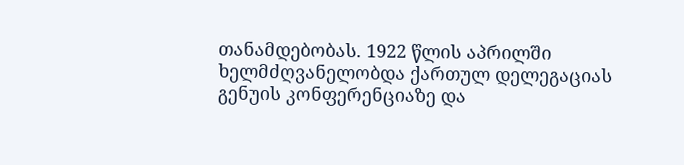თანამდებობას. 1922 წლის აპრილში ხელმძღვანელობდა ქართულ დელეგაციას გენუის კონფერენციაზე და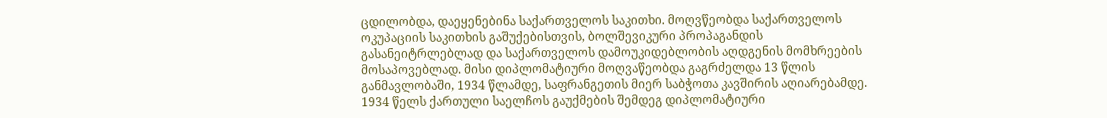ცდილობდა, დაეყენებინა საქართველოს საკითხი. მოღვწეობდა საქართველოს ოკუპაციის საკითხის გაშუქებისთვის, ბოლშევიკური პროპაგანდის გასანეიტრლებლად და საქართველოს დამოუკიდებლობის აღდგენის მომხრეების მოსაპოვებლად. მისი დიპლომატიური მოღვაწეობდა გაგრძელდა 13 წლის განმავლობაში, 1934 წლამდე, საფრანგეთის მიერ საბჭოთა კავშირის აღიარებამდე. 1934 წელს ქართული საელჩოს გაუქმების შემდეგ დიპლომატიური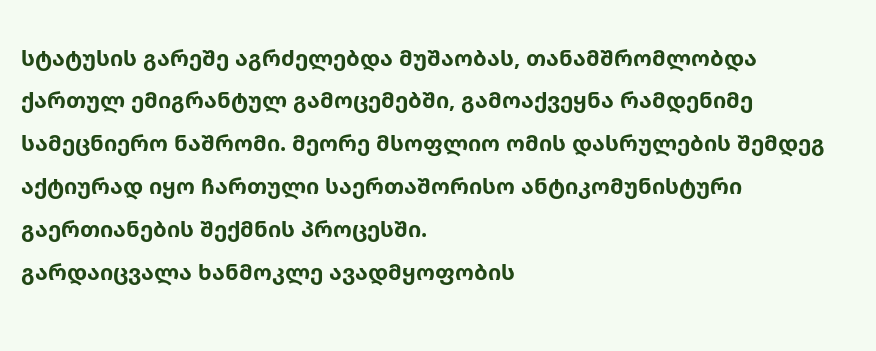სტატუსის გარეშე აგრძელებდა მუშაობას, თანამშრომლობდა ქართულ ემიგრანტულ გამოცემებში, გამოაქვეყნა რამდენიმე სამეცნიერო ნაშრომი. მეორე მსოფლიო ომის დასრულების შემდეგ აქტიურად იყო ჩართული საერთაშორისო ანტიკომუნისტური გაერთიანების შექმნის პროცესში.
გარდაიცვალა ხანმოკლე ავადმყოფობის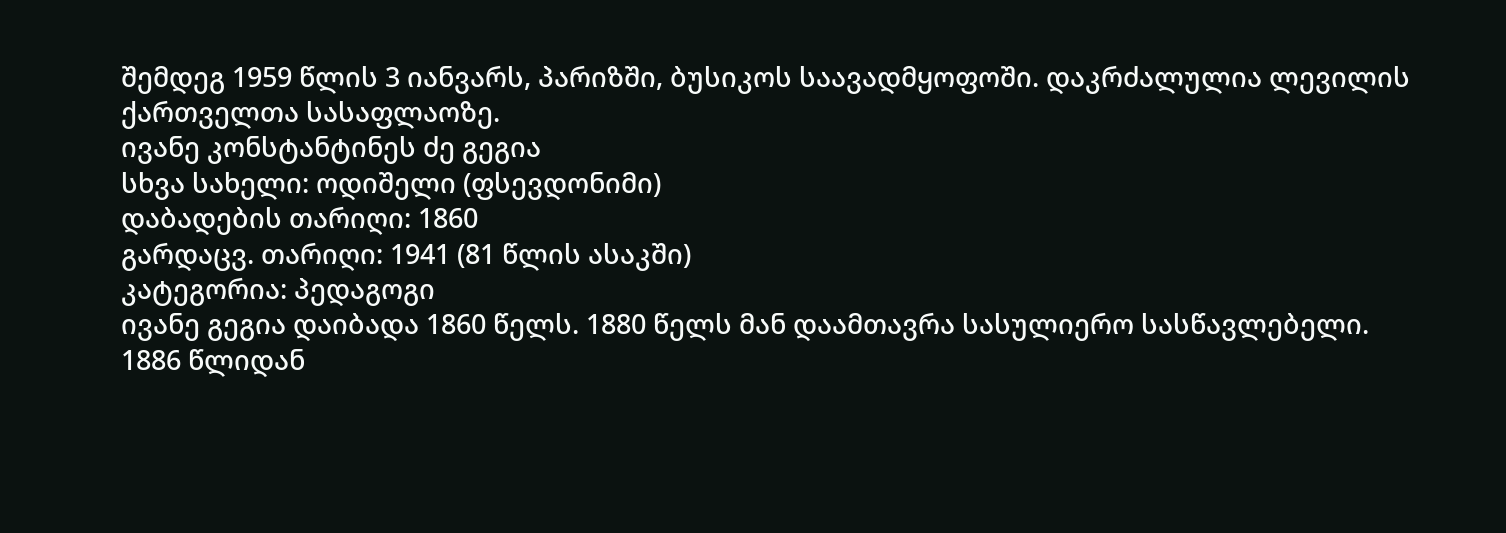შემდეგ 1959 წლის 3 იანვარს, პარიზში, ბუსიკოს საავადმყოფოში. დაკრძალულია ლევილის ქართველთა სასაფლაოზე.
ივანე კონსტანტინეს ძე გეგია
სხვა სახელი: ოდიშელი (ფსევდონიმი)
დაბადების თარიღი: 1860
გარდაცვ. თარიღი: 1941 (81 წლის ასაკში)
კატეგორია: პედაგოგი
ივანე გეგია დაიბადა 1860 წელს. 1880 წელს მან დაამთავრა სასულიერო სასწავლებელი.
1886 წლიდან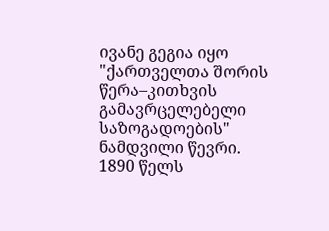ივანე გეგია იყო "ქართველთა შორის წერა–კითხვის გამავრცელებელი საზოგადოების" ნამდვილი წევრი. 1890 წელს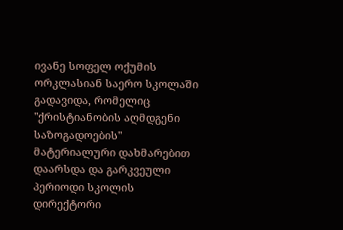ივანე სოფელ ოქუმის ორკლასიან საერო სკოლაში გადავიდა, რომელიც "ქრისტიანობის აღმდგენი საზოგადოების" მატერიალური დახმარებით დაარსდა და გარკვეული პერიოდი სკოლის დირექტორი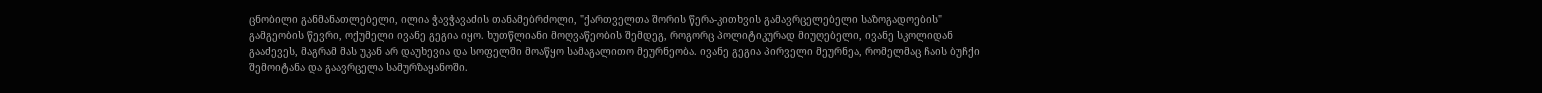ცნობილი განმანათლებელი, ილია ჭავჭავაძის თანამებრძოლი, "ქართველთა შორის წერა-კითხვის გამავრცელებელი საზოგადოების" გამგეობის წევრი, ოქუმელი ივანე გეგია იყო. ხუთწლიანი მოღვაწეობის შემდეგ, როგორც პოლიტიკურად მიუღებელი, ივანე სკოლიდან გააძევეს, მაგრამ მას უკან არ დაუხევია და სოფელში მოაწყო სამაგალითო მეურნეობა. ივანე გეგია პირველი მეურნეა, რომელმაც ჩაის ბუჩქი შემოიტანა და გაავრცელა სამურზაყანოში.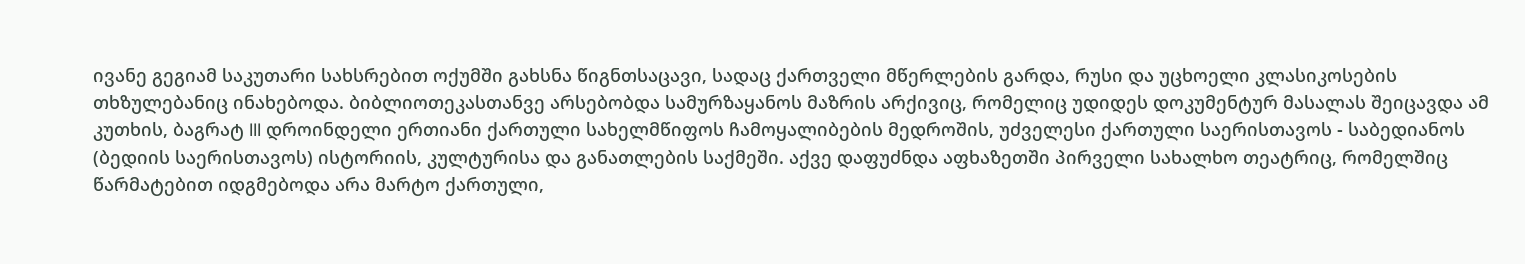ივანე გეგიამ საკუთარი სახსრებით ოქუმში გახსნა წიგნთსაცავი, სადაც ქართველი მწერლების გარდა, რუსი და უცხოელი კლასიკოსების თხზულებანიც ინახებოდა. ბიბლიოთეკასთანვე არსებობდა სამურზაყანოს მაზრის არქივიც, რომელიც უდიდეს დოკუმენტურ მასალას შეიცავდა ამ კუთხის, ბაგრატ III დროინდელი ერთიანი ქართული სახელმწიფოს ჩამოყალიბების მედროშის, უძველესი ქართული საერისთავოს - საბედიანოს (ბედიის საერისთავოს) ისტორიის, კულტურისა და განათლების საქმეში. აქვე დაფუძნდა აფხაზეთში პირველი სახალხო თეატრიც, რომელშიც წარმატებით იდგმებოდა არა მარტო ქართული,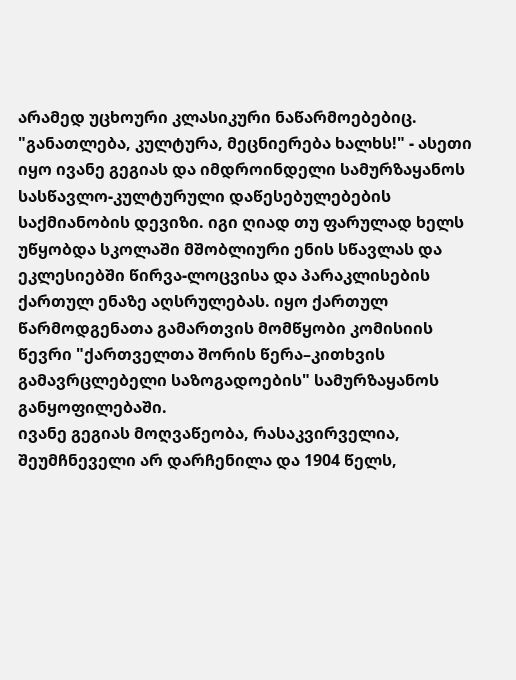არამედ უცხოური კლასიკური ნაწარმოებებიც.
"განათლება, კულტურა, მეცნიერება ხალხს!" - ასეთი იყო ივანე გეგიას და იმდროინდელი სამურზაყანოს სასწავლო-კულტურული დაწესებულებების საქმიანობის დევიზი. იგი ღიად თუ ფარულად ხელს უწყობდა სკოლაში მშობლიური ენის სწავლას და ეკლესიებში წირვა-ლოცვისა და პარაკლისების ქართულ ენაზე აღსრულებას. იყო ქართულ წარმოდგენათა გამართვის მომწყობი კომისიის წევრი "ქართველთა შორის წერა–კითხვის გამავრცლებელი საზოგადოების" სამურზაყანოს განყოფილებაში.
ივანე გეგიას მოღვაწეობა, რასაკვირველია, შეუმჩნეველი არ დარჩენილა და 1904 წელს,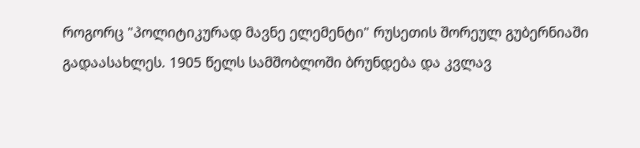როგორც "პოლიტიკურად მავნე ელემენტი" რუსეთის შორეულ გუბერნიაში გადაასახლეს. 1905 წელს სამშობლოში ბრუნდება და კვლავ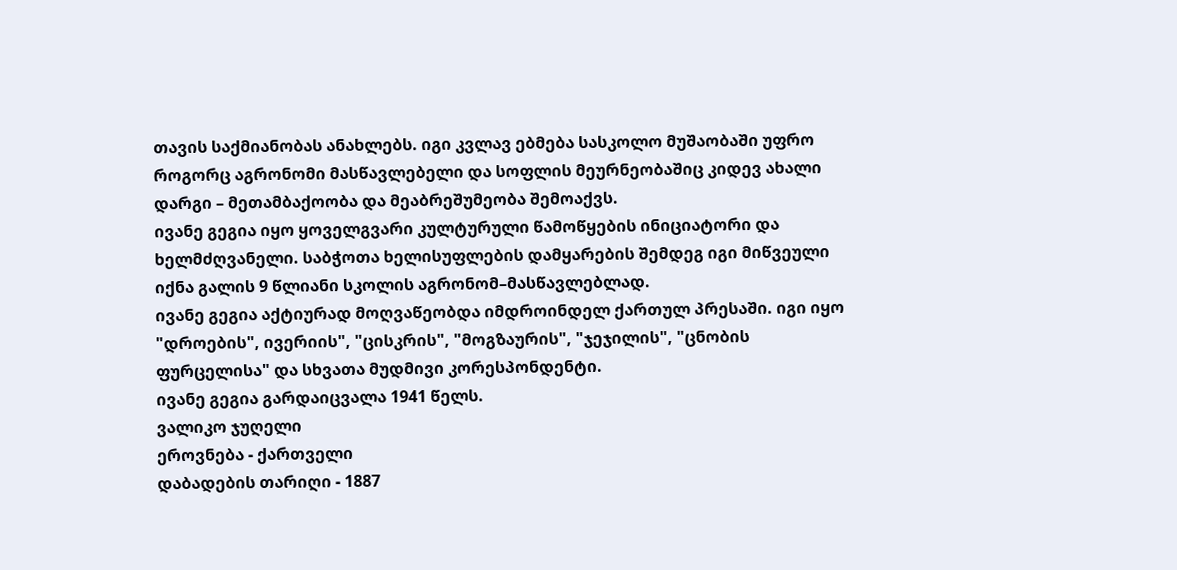თავის საქმიანობას ანახლებს. იგი კვლავ ებმება სასკოლო მუშაობაში უფრო როგორც აგრონომი მასწავლებელი და სოფლის მეურნეობაშიც კიდევ ახალი დარგი – მეთამბაქოობა და მეაბრეშუმეობა შემოაქვს.
ივანე გეგია იყო ყოველგვარი კულტურული წამოწყების ინიციატორი და ხელმძღვანელი. საბჭოთა ხელისუფლების დამყარების შემდეგ იგი მიწვეული იქნა გალის 9 წლიანი სკოლის აგრონომ–მასწავლებლად.
ივანე გეგია აქტიურად მოღვაწეობდა იმდროინდელ ქართულ პრესაში. იგი იყო "დროების", ივერიის", "ცისკრის", "მოგზაურის", "ჯეჯილის", "ცნობის ფურცელისა" და სხვათა მუდმივი კორესპონდენტი.
ივანე გეგია გარდაიცვალა 1941 წელს.
ვალიკო ჯუღელი
ეროვნება - ქართველი
დაბადების თარიღი - 1887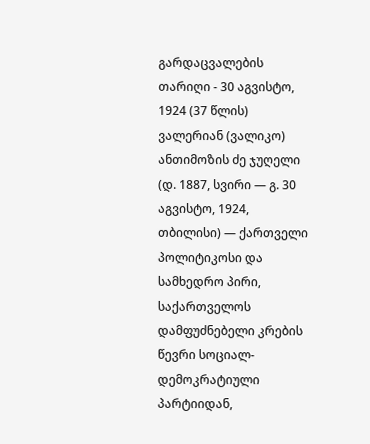გარდაცვალების თარიღი - 30 აგვისტო, 1924 (37 წლის)
ვალერიან (ვალიკო) ანთიმოზის ძე ჯუღელი (დ. 1887, სვირი — გ. 30 აგვისტო, 1924, თბილისი) — ქართველი პოლიტიკოსი და სამხედრო პირი, საქართველოს დამფუძნებელი კრების წევრი სოციალ-დემოკრატიული პარტიიდან,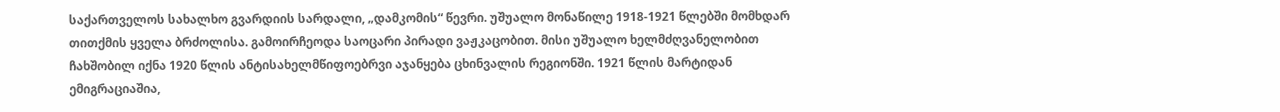საქართველოს სახალხო გვარდიის სარდალი, „დამკომის“ წევრი. უშუალო მონაწილე 1918-1921 წლებში მომხდარ თითქმის ყველა ბრძოლისა. გამოირჩეოდა საოცარი პირადი ვაჟკაცობით. მისი უშუალო ხელმძღვანელობით ჩახშობილ იქნა 1920 წლის ანტისახელმწიფოებრვი აჯანყება ცხინვალის რეგიონში. 1921 წლის მარტიდან ემიგრაციაშია,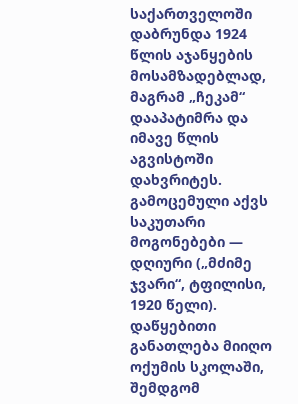საქართველოში დაბრუნდა 1924 წლის აჯანყების მოსამზადებლად, მაგრამ „ჩეკამ“ დააპატიმრა და იმავე წლის აგვისტოში დახვრიტეს. გამოცემული აქვს საკუთარი მოგონებები — დღიური („მძიმე ჯვარი“, ტფილისი, 1920 წელი).
დაწყებითი განათლება მიიღო ოქუმის სკოლაში, შემდგომ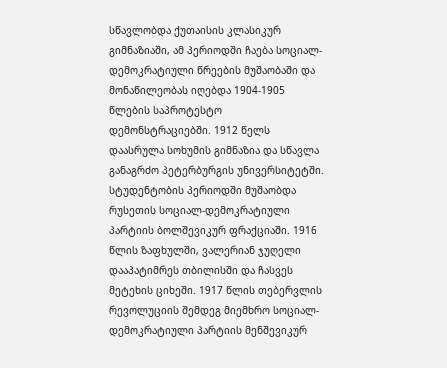სწავლობდა ქუთაისის კლასიკურ გიმნაზიაში, ამ პერიოდში ჩაება სოციალ-დემოკრატიული წრეების მუშაობაში და მონაწილეობას იღებდა 1904-1905 წლების საპროტესტო დემონსტრაციებში. 1912 წელს დაასრულა სოხუმის გიმნაზია და სწავლა განაგრძო პეტერბურგის უნივერსიტეტში. სტუდენტობის პერიოდში მუშაობდა რუსეთის სოციალ-დემოკრატიული პარტიის ბოლშევიკურ ფრაქციაში. 1916 წლის ზაფხულში, ვალერიან ჯუღელი დააპატიმრეს თბილისში და ჩასვეს მეტეხის ციხეში. 1917 წლის თებერვლის რევოლუციის შემდეგ მიემხრო სოციალ-დემოკრატიული პარტიის მენშევიკურ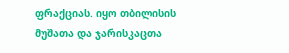ფრაქციას. იყო თბილისის მუშათა და ჯარისკაცთა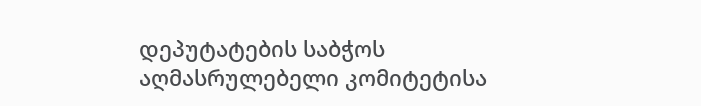დეპუტატების საბჭოს აღმასრულებელი კომიტეტისა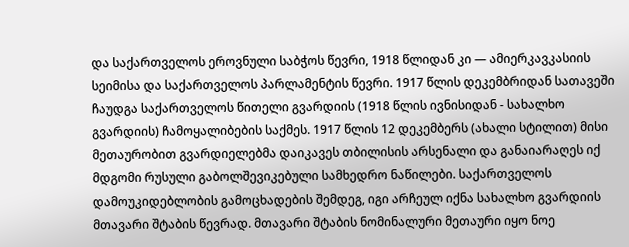და საქართველოს ეროვნული საბჭოს წევრი, 1918 წლიდან კი — ამიერკავკასიის სეიმისა და საქართველოს პარლამენტის წევრი. 1917 წლის დეკემბრიდან სათავეში ჩაუდგა საქართველოს წითელი გვარდიის (1918 წლის ივნისიდან - სახალხო გვარდიის) ჩამოყალიბების საქმეს. 1917 წლის 12 დეკემბერს (ახალი სტილით) მისი მეთაურობით გვარდიელებმა დაიკავეს თბილისის არსენალი და განაიარაღეს იქ მდგომი რუსული გაბოლშევიკებული სამხედრო ნაწილები. საქართველოს დამოუკიდებლობის გამოცხადების შემდეგ, იგი არჩეულ იქნა სახალხო გვარდიის მთავარი შტაბის წევრად. მთავარი შტაბის ნომინალური მეთაური იყო ნოე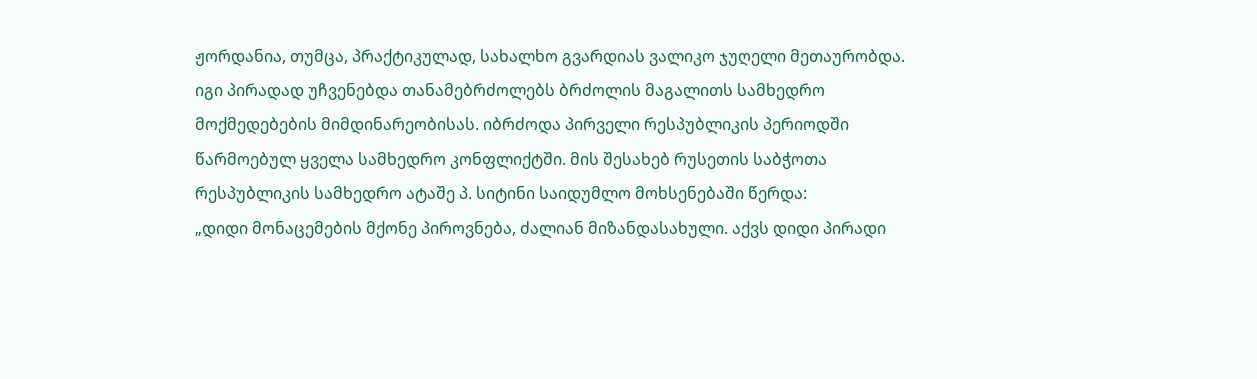ჟორდანია, თუმცა, პრაქტიკულად, სახალხო გვარდიას ვალიკო ჯუღელი მეთაურობდა. იგი პირადად უჩვენებდა თანამებრძოლებს ბრძოლის მაგალითს სამხედრო მოქმედებების მიმდინარეობისას. იბრძოდა პირველი რესპუბლიკის პერიოდში წარმოებულ ყველა სამხედრო კონფლიქტში. მის შესახებ რუსეთის საბჭოთა რესპუბლიკის სამხედრო ატაშე პ. სიტინი საიდუმლო მოხსენებაში წერდა:
„დიდი მონაცემების მქონე პიროვნება, ძალიან მიზანდასახული. აქვს დიდი პირადი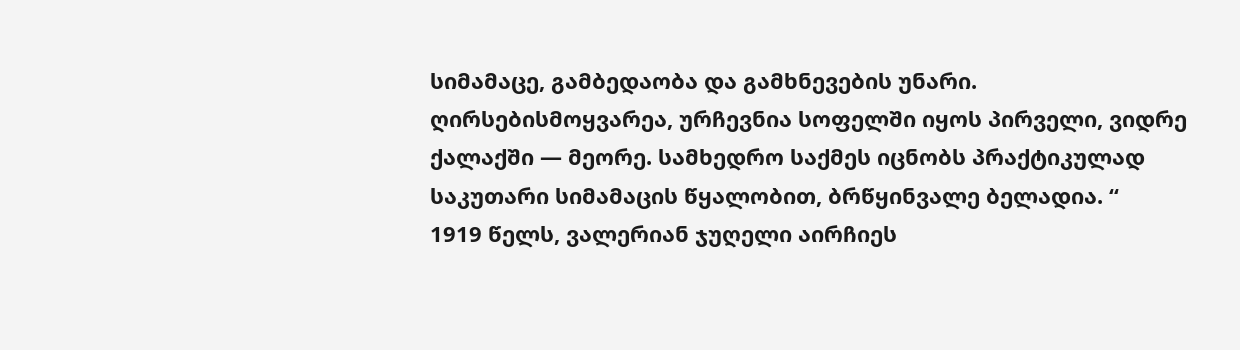სიმამაცე, გამბედაობა და გამხნევების უნარი. ღირსებისმოყვარეა, ურჩევნია სოფელში იყოს პირველი, ვიდრე ქალაქში — მეორე. სამხედრო საქმეს იცნობს პრაქტიკულად საკუთარი სიმამაცის წყალობით, ბრწყინვალე ბელადია. “
1919 წელს, ვალერიან ჯუღელი აირჩიეს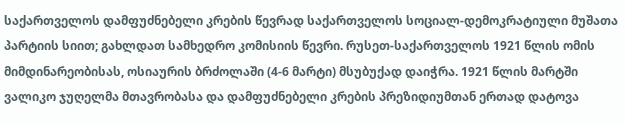საქართველოს დამფუძნებელი კრების წევრად საქართველოს სოციალ-დემოკრატიული მუშათა პარტიის სიით; გახლდათ სამხედრო კომისიის წევრი. რუსეთ-საქართველოს 1921 წლის ომის მიმდინარეობისას, ოსიაურის ბრძოლაში (4-6 მარტი) მსუბუქად დაიჭრა. 1921 წლის მარტში ვალიკო ჯუღელმა მთავრობასა და დამფუძნებელი კრების პრეზიდიუმთან ერთად დატოვა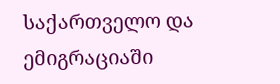საქართველო და ემიგრაციაში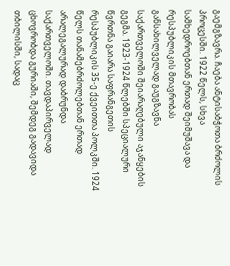გაემგზავრა. ჩაება ანტისაბჭოთა ბრძოლის პროცესში. 1922 წელს, სხვა სამხედროებთან ერთად შეიმუშავა და რესპუბლიკის მთავრობას განსახილველად გაუგზავნა საქართველოში შეიარაღებული აჯანყების გეგმა. 1923-1924 წლებში სპეციალური წვრთნა გაიარა საფრანგეთის რესპუბლიკის 35-ე ქვეითთა პოლკში. 1924 წელს თანამებრძოლებთან ერთად არალეგალურად დაბრუნდა საქართველოში. თავდაპირველად ცხოვრობდა გურიაში, შემდეგ გადავიდა თბილისში, სადაც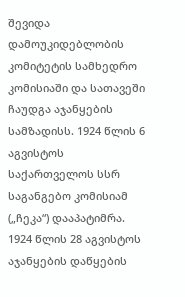შევიდა დამოუკიდებლობის კომიტეტის სამხედრო კომისიაში და სათავეში ჩაუდგა აჯანყების სამზადისს. 1924 წლის 6 აგვისტოს საქართველოს სსრ საგანგებო კომისიამ („ჩეკა“) დააპატიმრა. 1924 წლის 28 აგვისტოს აჯანყების დაწყების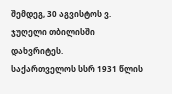შემდეგ, 30 აგვისტოს ვ. ჯუღელი თბილისში დახვრიტეს.
საქართველოს სსრ 1931 წლის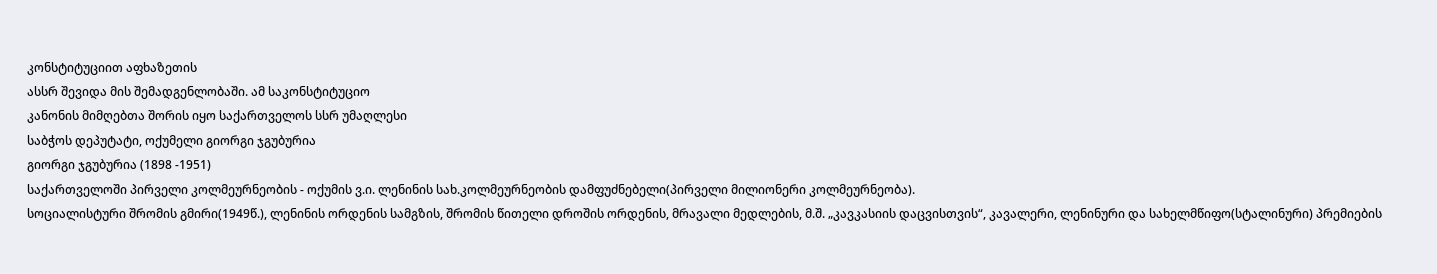კონსტიტუციით აფხაზეთის
ასსრ შევიდა მის შემადგენლობაში. ამ საკონსტიტუციო
კანონის მიმღებთა შორის იყო საქართველოს სსრ უმაღლესი
საბჭოს დეპუტატი, ოქუმელი გიორგი ჯგუბურია
გიორგი ჯგუბურია (1898 -1951)
საქართველოში პირველი კოლმეურნეობის - ოქუმის ვ.ი. ლენინის სახ.კოლმეურნეობის დამფუძნებელი(პირველი მილიონერი კოლმეურნეობა).
სოციალისტური შრომის გმირი(1949წ.), ლენინის ორდენის სამგზის, შრომის წითელი დროშის ორდენის, მრავალი მედლების, მ.შ. „კავკასიის დაცვისთვის“, კავალერი, ლენინური და სახელმწიფო(სტალინური) პრემიების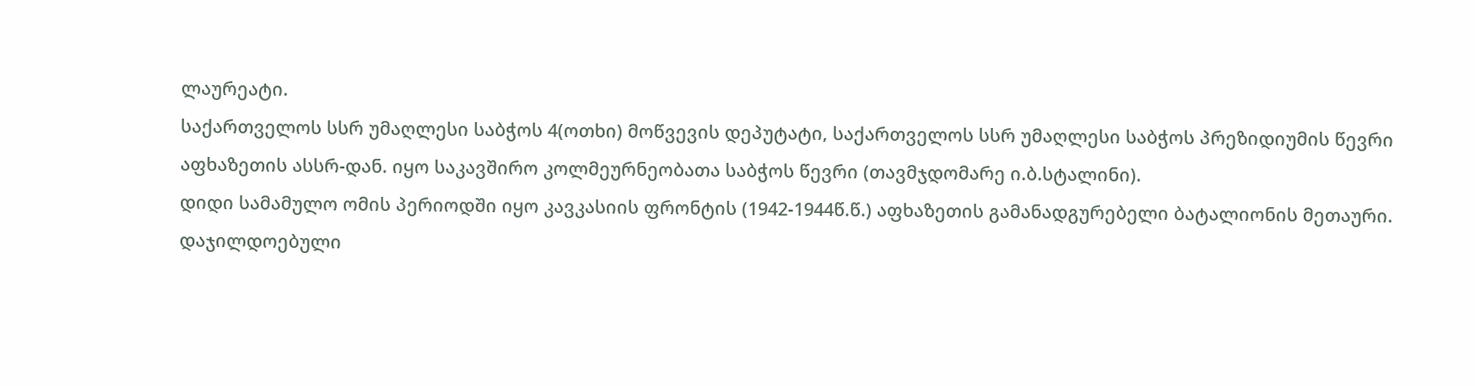ლაურეატი.
საქართველოს სსრ უმაღლესი საბჭოს 4(ოთხი) მოწვევის დეპუტატი, საქართველოს სსრ უმაღლესი საბჭოს პრეზიდიუმის წევრი აფხაზეთის ასსრ-დან. იყო საკავშირო კოლმეურნეობათა საბჭოს წევრი (თავმჯდომარე ი.ბ.სტალინი).
დიდი სამამულო ომის პერიოდში იყო კავკასიის ფრონტის (1942-1944წ.წ.) აფხაზეთის გამანადგურებელი ბატალიონის მეთაური. დაჯილდოებული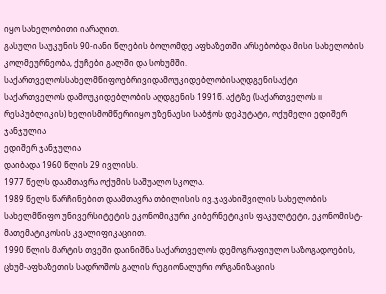იყო სახელობითი იარაღით.
გასული საუკუნის 90-იანი წლების ბოლომდე აფხაზეთში არსებობდა მისი სახელობის კოლმეურნეობა, ქუჩები გალში და სოხუმში.
საქართველოსსახელმწიფოებრივიდამოუკიდებლობისაღდგენისაქტი
საქართველოს დამოუკიდებლობის აღდგენის 1991წ. აქტზე (საქართველოს II რესპუბლიკის) ხელისმომწერიიყო უზენაესი საბჭოს დეპუტატი, ოქუმელი ედიშერ ჯანჯულია
ედიშერ ჯანჯულია
დაიბადა 1960 წლის 29 ივლისს.
1977 წელს დაამთავრა ოქუმის საშუალო სკოლა.
1989 წელს წარჩინებით დაამთავრა თბილისის ივ.ჯავახიშვილის სახელობის სახელმწიფო უნივერსიტეტის ეკონომიკური კიბერნეტიკის ფაკულტეტი, ეკონომისტ-მათემატიკოსის კვალიფიკაციით.
1990 წლის მარტის თვეში დაინიშნა საქართველოს დემოგრაფიულო საზოგადოების, ცხუმ-აფხაზეთის სადროშოს გალის რეგიონალური ორგანიზაციის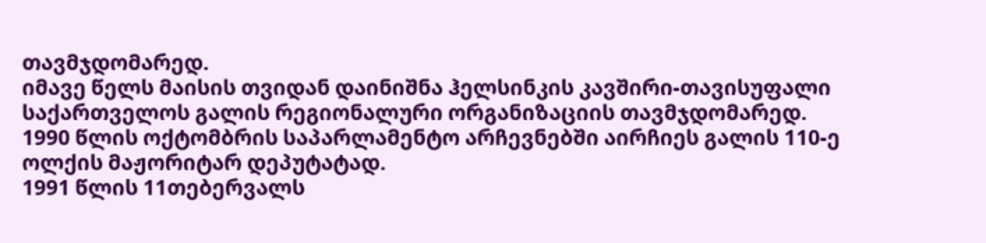თავმჯდომარედ.
იმავე წელს მაისის თვიდან დაინიშნა ჰელსინკის კავშირი-თავისუფალი საქართველოს გალის რეგიონალური ორგანიზაციის თავმჯდომარედ.
1990 წლის ოქტომბრის საპარლამენტო არჩევნებში აირჩიეს გალის 110-ე ოლქის მაჟორიტარ დეპუტატად.
1991 წლის 11თებერვალს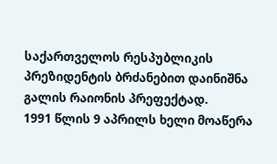საქართველოს რესპუბლიკის პრეზიდენტის ბრძანებით დაინიშნა გალის რაიონის პრეფექტად.
1991 წლის 9 აპრილს ხელი მოაწერა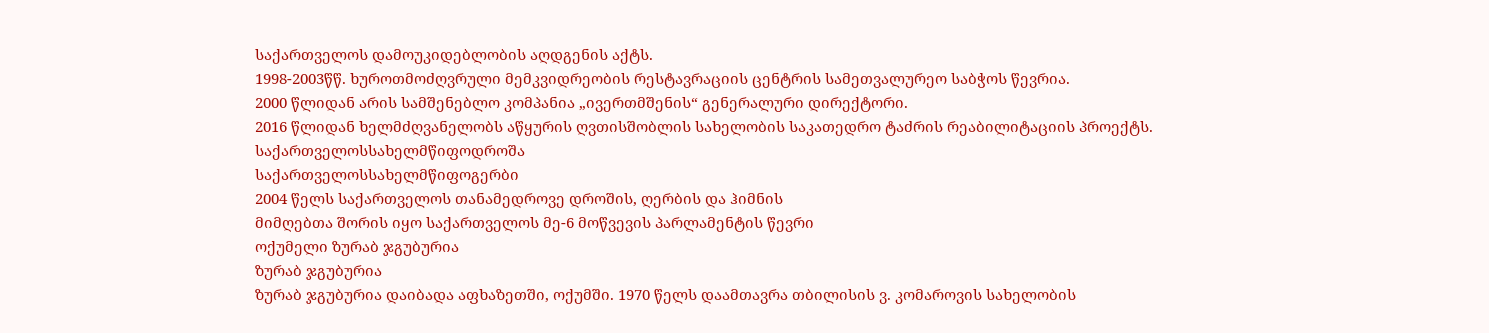საქართველოს დამოუკიდებლობის აღდგენის აქტს.
1998-2003წწ. ხუროთმოძღვრული მემკვიდრეობის რესტავრაციის ცენტრის სამეთვალურეო საბჭოს წევრია.
2000 წლიდან არის სამშენებლო კომპანია „ივერთმშენის“ გენერალური დირექტორი.
2016 წლიდან ხელმძღვანელობს აწყურის ღვთისშობლის სახელობის საკათედრო ტაძრის რეაბილიტაციის პროექტს.
საქართველოსსახელმწიფოდროშა
საქართველოსსახელმწიფოგერბი
2004 წელს საქართველოს თანამედროვე დროშის, ღერბის და ჰიმნის
მიმღებთა შორის იყო საქართველოს მე-6 მოწვევის პარლამენტის წევრი
ოქუმელი ზურაბ ჯგუბურია
ზურაბ ჯგუბურია
ზურაბ ჯგუბურია დაიბადა აფხაზეთში, ოქუმში. 1970 წელს დაამთავრა თბილისის ვ. კომაროვის სახელობის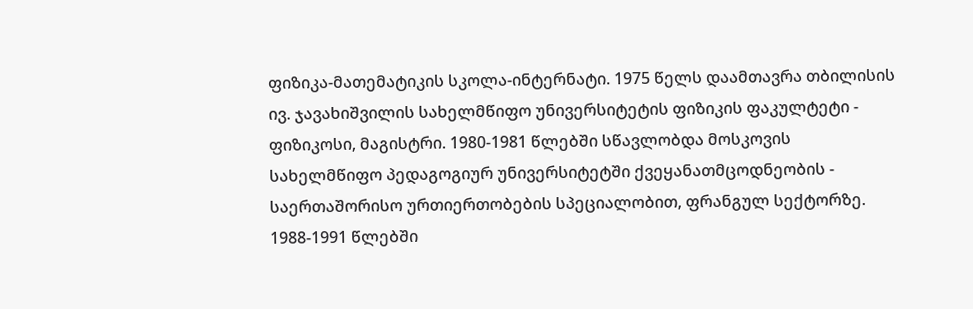ფიზიკა-მათემატიკის სკოლა-ინტერნატი. 1975 წელს დაამთავრა თბილისის ივ. ჯავახიშვილის სახელმწიფო უნივერსიტეტის ფიზიკის ფაკულტეტი - ფიზიკოსი, მაგისტრი. 1980-1981 წლებში სწავლობდა მოსკოვის სახელმწიფო პედაგოგიურ უნივერსიტეტში ქვეყანათმცოდნეობის - საერთაშორისო ურთიერთობების სპეციალობით, ფრანგულ სექტორზე.
1988-1991 წლებში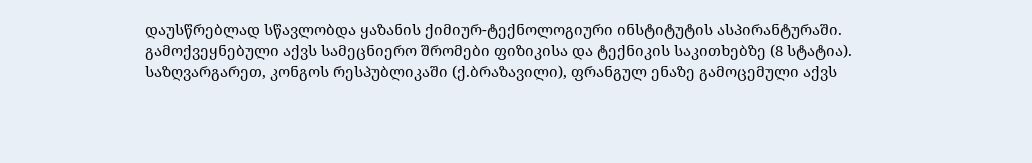დაუსწრებლად სწავლობდა ყაზანის ქიმიურ-ტექნოლოგიური ინსტიტუტის ასპირანტურაში. გამოქვეყნებული აქვს სამეცნიერო შრომები ფიზიკისა და ტექნიკის საკითხებზე (8 სტატია). საზღვარგარეთ, კონგოს რესპუბლიკაში (ქ.ბრაზავილი), ფრანგულ ენაზე გამოცემული აქვს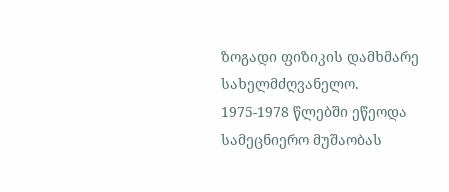ზოგადი ფიზიკის დამხმარე სახელმძღვანელო. 1975-1978 წლებში ეწეოდა სამეცნიერო მუშაობას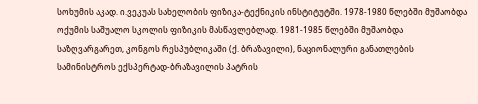სოხუმის აკად. ი.ვეკუას სახელობის ფიზიკა-ტექნიკის ინსტიტუტში. 1978-1980 წლებში მუშაობდა ოქუმის საშუალო სკოლის ფიზიკის მასწავლებლად. 1981-1985 წლებში მუშაობდა საზღვარგარეთ, კონგოს რესპუბლიკაში (ქ. ბრაზავილი), ნაციონალური განათლების სამინისტროს ექსპერტად-ბრაზავილის პატრის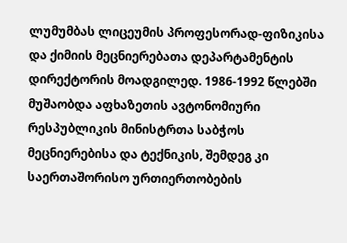ლუმუმბას ლიცეუმის პროფესორად-ფიზიკისა და ქიმიის მეცნიერებათა დეპარტამენტის დირექტორის მოადგილედ. 1986-1992 წლებში მუშაობდა აფხაზეთის ავტონომიური რესპუბლიკის მინისტრთა საბჭოს მეცნიერებისა და ტექნიკის, შემდეგ კი საერთაშორისო ურთიერთობების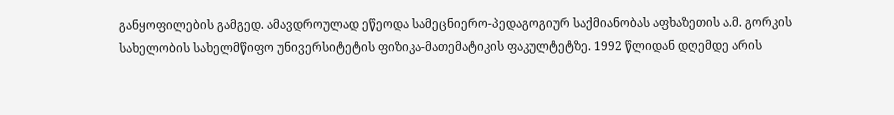განყოფილების გამგედ. ამავდროულად ეწეოდა სამეცნიერო-პედაგოგიურ საქმიანობას აფხაზეთის ა.მ. გორკის სახელობის სახელმწიფო უნივერსიტეტის ფიზიკა-მათემატიკის ფაკულტეტზე. 1992 წლიდან დღემდე არის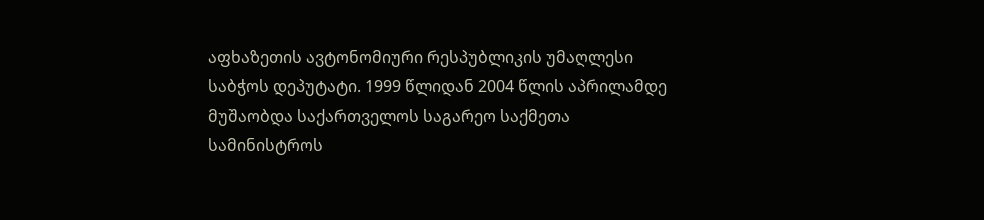აფხაზეთის ავტონომიური რესპუბლიკის უმაღლესი საბჭოს დეპუტატი. 1999 წლიდან 2004 წლის აპრილამდე მუშაობდა საქართველოს საგარეო საქმეთა სამინისტროს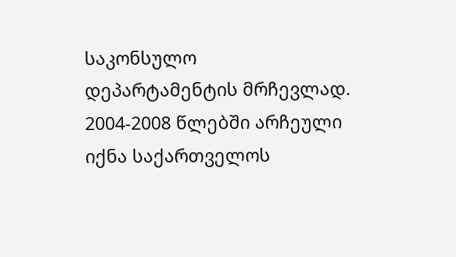საკონსულო დეპარტამენტის მრჩევლად. 2004-2008 წლებში არჩეული იქნა საქართველოს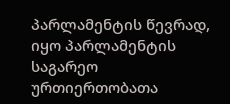პარლამენტის წევრად, იყო პარლამენტის საგარეო ურთიერთობათა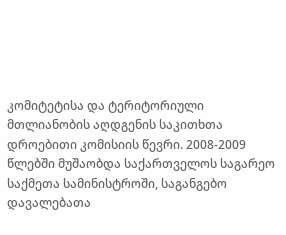კომიტეტისა და ტერიტორიული მთლიანობის აღდგენის საკითხთა დროებითი კომისიის წევრი. 2008-2009 წლებში მუშაობდა საქართველოს საგარეო საქმეთა სამინისტროში, საგანგებო დავალებათა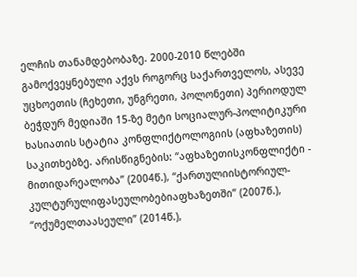ელჩის თანამდებობაზე. 2000-2010 წლებში გამოქვეყნებული აქვს როგორც საქართველოს, ასევე უცხოეთის (ჩეხეთი, უნგრეთი, პოლონეთი) პერიოდულ ბეჭდურ მედიაში 15-ზე მეტი სოციალურ-პოლიტიკური ხასიათის სტატია კონფლიქტოლოგიის (აფხაზეთის) საკითხებზე. არისწიგნების: “აფხაზეთისკონფლიქტი - მითიდარეალობა” (2004წ.), “ქართულიისტორიულ-კულტურულიფასეულობებიაფხაზეთში” (2007წ.), “ოქუმელთაასეული” (2014წ.),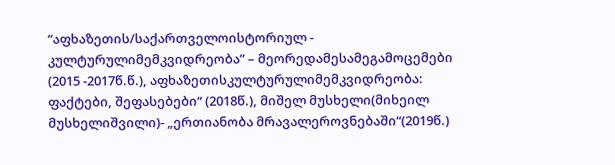“აფხაზეთის/საქართველოისტორიულ - კულტურულიმემკვიდრეობა” – მეორედამესამეგამოცემები (2015 -2017წ.წ.), აფხაზეთისკულტურულიმემკვიდრეობა: ფაქტები, შეფასებები“ (2018წ.), მიშელ მუსხელი(მიხეილ მუსხელიშვილი)- „ერთიანობა მრავალეროვნებაში“(2019წ.)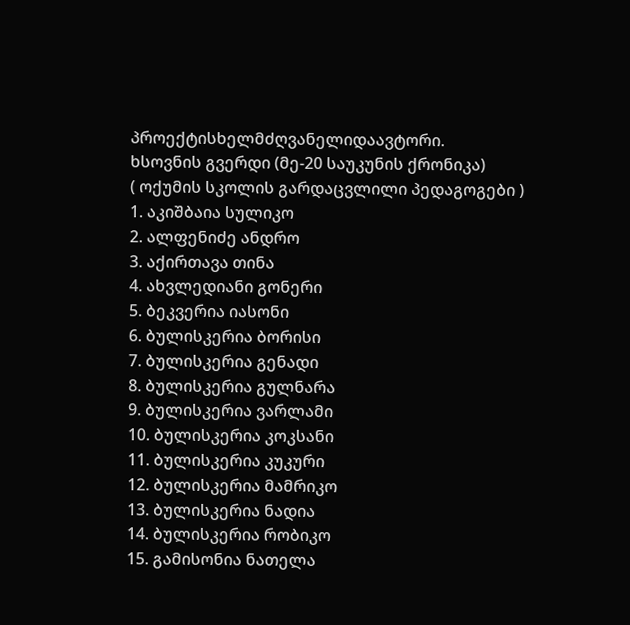პროექტისხელმძღვანელიდაავტორი.
ხსოვნის გვერდი (მე-20 საუკუნის ქრონიკა)
( ოქუმის სკოლის გარდაცვლილი პედაგოგები )
1. აკიშბაია სულიკო
2. ალფენიძე ანდრო
3. აქირთავა თინა
4. ახვლედიანი გონერი
5. ბეკვერია იასონი
6. ბულისკერია ბორისი
7. ბულისკერია გენადი
8. ბულისკერია გულნარა
9. ბულისკერია ვარლამი
10. ბულისკერია კოკსანი
11. ბულისკერია კუკური
12. ბულისკერია მამრიკო
13. ბულისკერია ნადია
14. ბულისკერია რობიკო
15. გამისონია ნათელა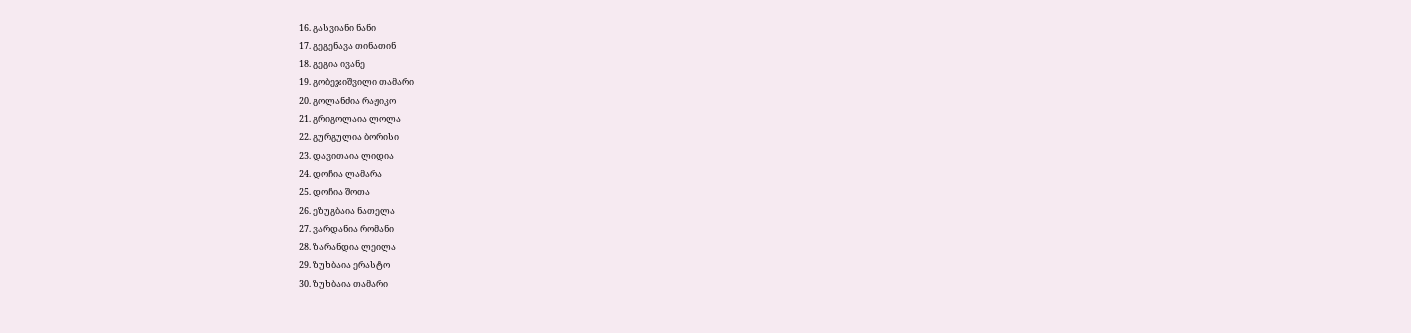16. გასვიანი ნანი
17. გეგენავა თინათინ
18. გეგია ივანე
19. გობეჯიშვილი თამარი
20. გოლანძია რაჟიკო
21. გრიგოლაია ლოლა
22. გურგულია ბორისი
23. დავითაია ლიდია
24. დოჩია ლამარა
25. დოჩია შოთა
26. ეზუგბაია ნათელა
27. ვარდანია რომანი
28. ზარანდია ლეილა
29. ზუხბაია ერასტო
30. ზუხბაია თამარი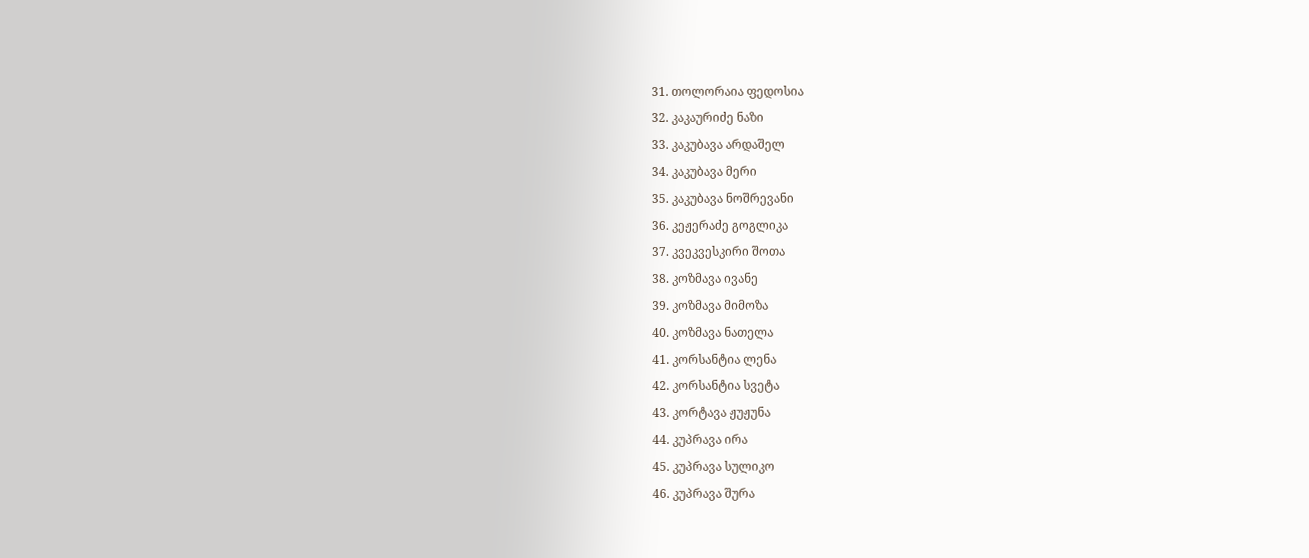31. თოლორაია ფედოსია
32. კაკაურიძე ნაზი
33. კაკუბავა არდაშელ
34. კაკუბავა მერი
35. კაკუბავა ნოშრევანი
36. კეჟერაძე გოგლიკა
37. კვეკვესკირი შოთა
38. კოზმავა ივანე
39. კოზმავა მიმოზა
40. კოზმავა ნათელა
41. კორსანტია ლენა
42. კორსანტია სვეტა
43. კორტავა ჟუჟუნა
44. კუპრავა ირა
45. კუპრავა სულიკო
46. კუპრავა შურა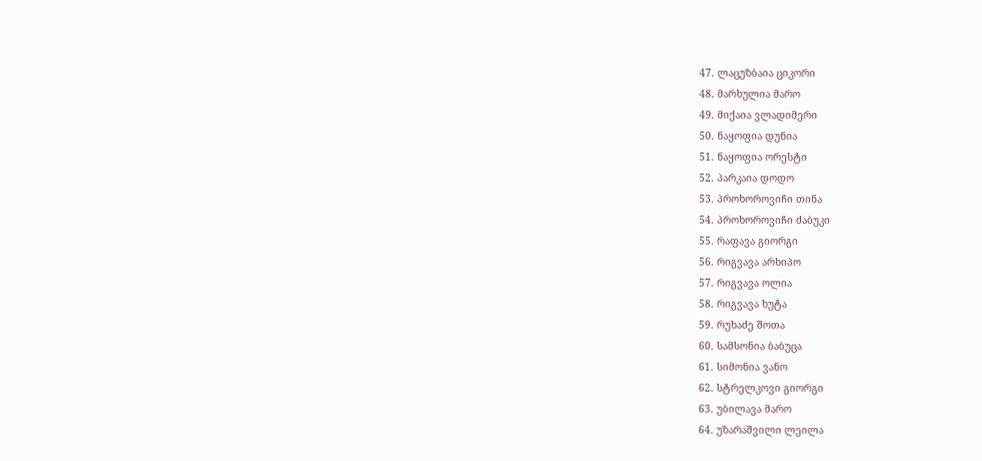47. ლაცუზბაია ციკორი
48. მარხულია მარო
49. მიქაია ვლადიმერი
50. ნაყოფია დუნია
51. ნაყოფია ორესტი
52. პარკაია დოდო
53. პროხოროვიჩი თინა
54. პროხოროვიჩი ძაბუკი
55. რაფავა გიორგი
56. რიგვავა არხიპო
57. რიგვავა ოლია
58. რიგვავა ხუტა
59. რუხაძე შოთა
60. სამსონია ბაბუცა
61. სიმონია ვანო
62. სტრელკოვი გიორგი
63. უბილავა მარო
64. უზარაშვილი ლეილა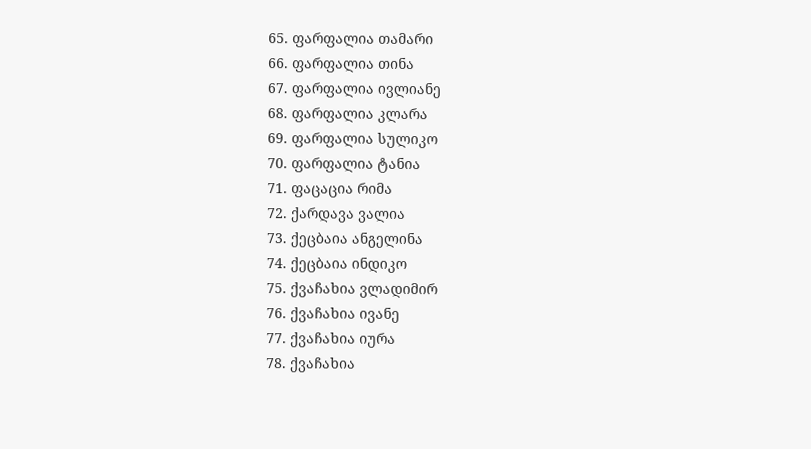65. ფარფალია თამარი
66. ფარფალია თინა
67. ფარფალია ივლიანე
68. ფარფალია კლარა
69. ფარფალია სულიკო
70. ფარფალია ტანია
71. ფაცაცია რიმა
72. ქარდავა ვალია
73. ქეცბაია ანგელინა
74. ქეცბაია ინდიკო
75. ქვაჩახია ვლადიმირ
76. ქვაჩახია ივანე
77. ქვაჩახია იურა
78. ქვაჩახია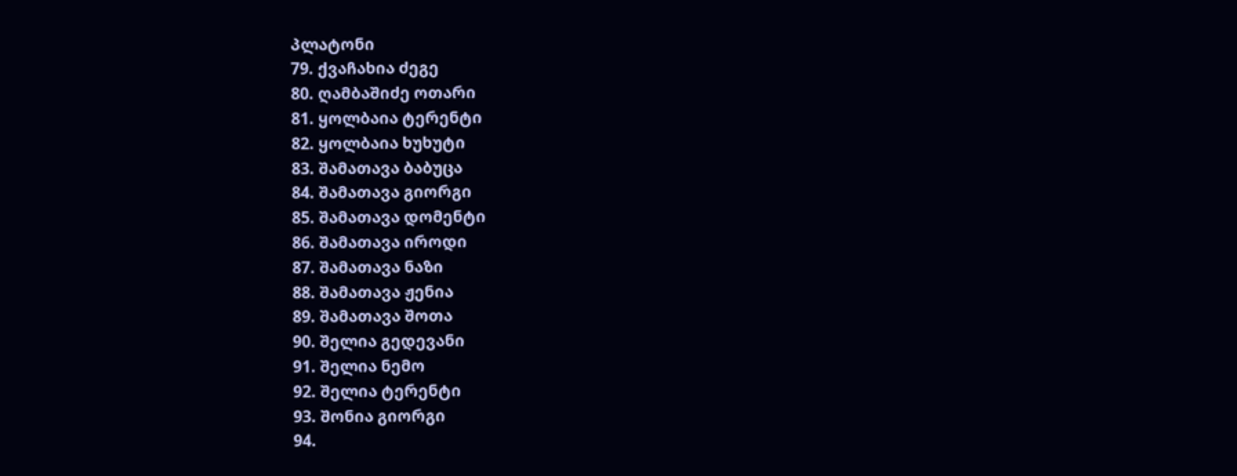პლატონი
79. ქვაჩახია ძეგე
80. ღამბაშიძე ოთარი
81. ყოლბაია ტერენტი
82. ყოლბაია ხუხუტი
83. შამათავა ბაბუცა
84. შამათავა გიორგი
85. შამათავა დომენტი
86. შამათავა იროდი
87. შამათავა ნაზი
88. შამათავა ჟენია
89. შამათავა შოთა
90. შელია გედევანი
91. შელია ნემო
92. შელია ტერენტი
93. შონია გიორგი
94.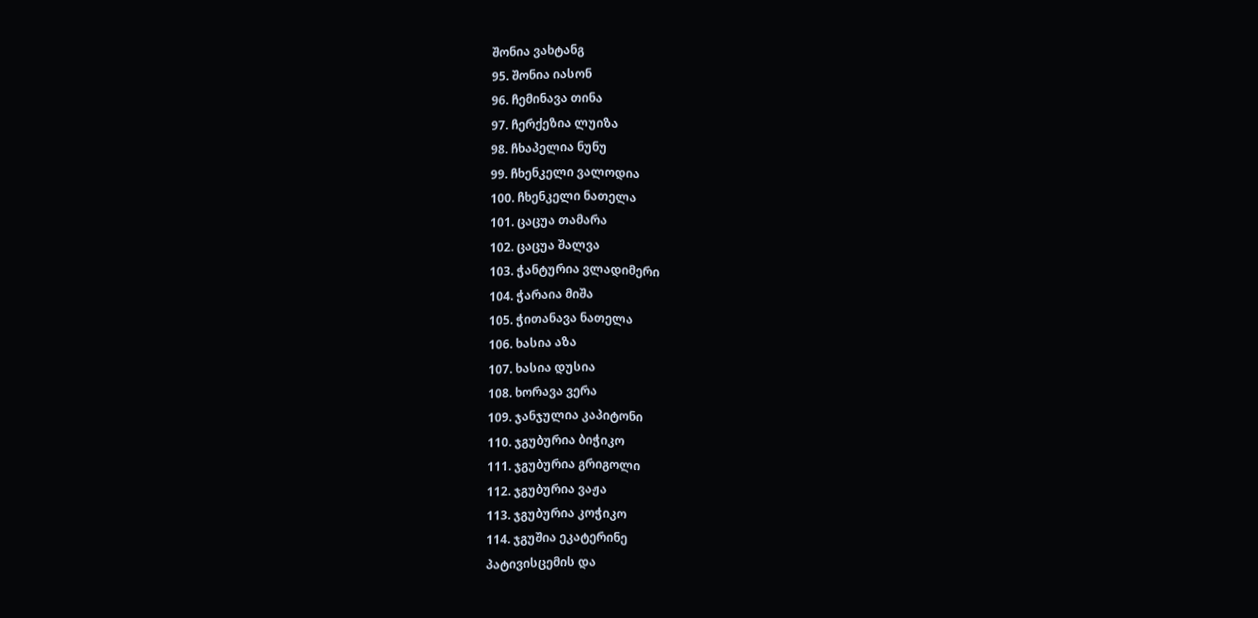შონია ვახტანგ
95. შონია იასონ
96. ჩემინავა თინა
97. ჩერქეზია ლუიზა
98. ჩხაპელია ნუნუ
99. ჩხენკელი ვალოდია
100. ჩხენკელი ნათელა
101. ცაცუა თამარა
102. ცაცუა შალვა
103. ჭანტურია ვლადიმერი
104. ჭარაია მიშა
105. ჭითანავა ნათელა
106. ხასია აზა
107. ხასია დუსია
108. ხორავა ვერა
109. ჯანჯულია კაპიტონი
110. ჯგუბურია ბიჭიკო
111. ჯგუბურია გრიგოლი
112. ჯგუბურია ვაჟა
113. ჯგუბურია კოჭიკო
114. ჯგუშია ეკატერინე
პატივისცემის და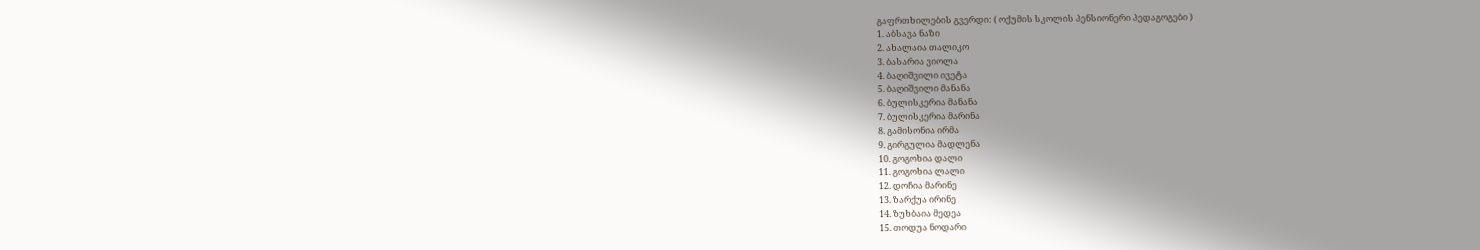გაფრთხილების გვერდი: ( ოქუმის სკოლის პენსიონერი პედაგოგები )
1. აბსავა ნაზი
2. ახალაია თალიკო
3. ბასარია ვიოლა
4. ბაღიშვილი ივეტა
5. ბაღიშვილი მანანა
6. ბულისკერია მანანა
7. ბულისკერია მარინა
8. გამისონია ირმა
9. გირგულია მადლენა
10. გოგოხია დალი
11. გოგოხია ლალი
12. დოჩია მარინე
13. ზარქუა ირინე
14. ზუხბაია მედეა
15. თოდუა ნოდარი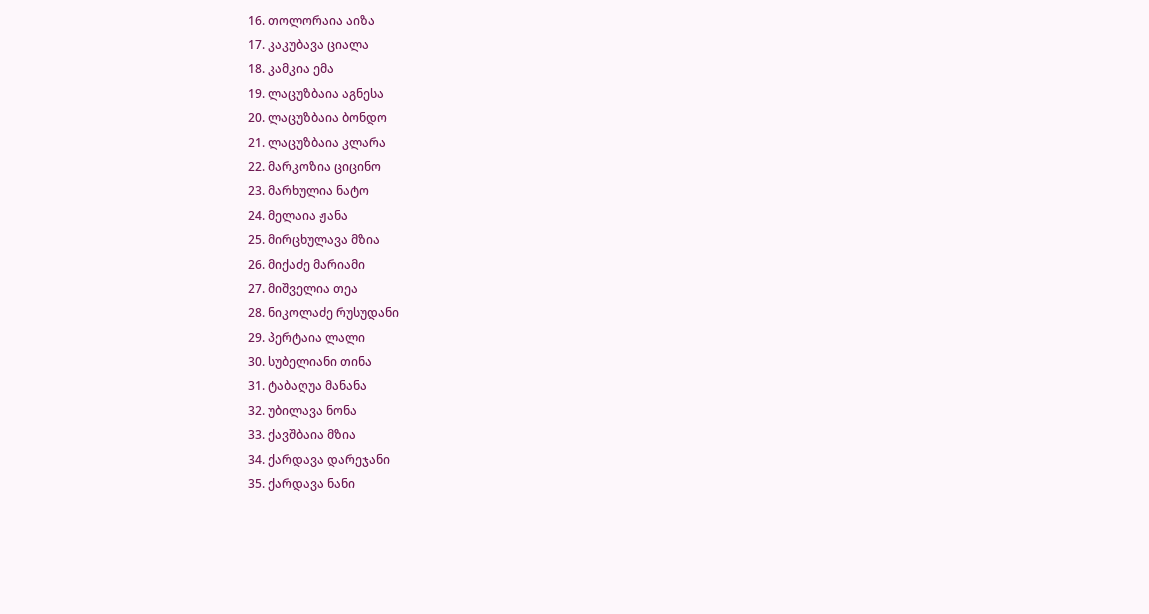16. თოლორაია აიზა
17. კაკუბავა ციალა
18. კამკია ემა
19. ლაცუზბაია აგნესა
20. ლაცუზბაია ბონდო
21. ლაცუზბაია კლარა
22. მარკოზია ციცინო
23. მარხულია ნატო
24. მელაია ჟანა
25. მირცხულავა მზია
26. მიქაძე მარიამი
27. მიშველია თეა
28. ნიკოლაძე რუსუდანი
29. პერტაია ლალი
30. სუბელიანი თინა
31. ტაბაღუა მანანა
32. უბილავა ნონა
33. ქავშბაია მზია
34. ქარდავა დარეჯანი
35. ქარდავა ნანი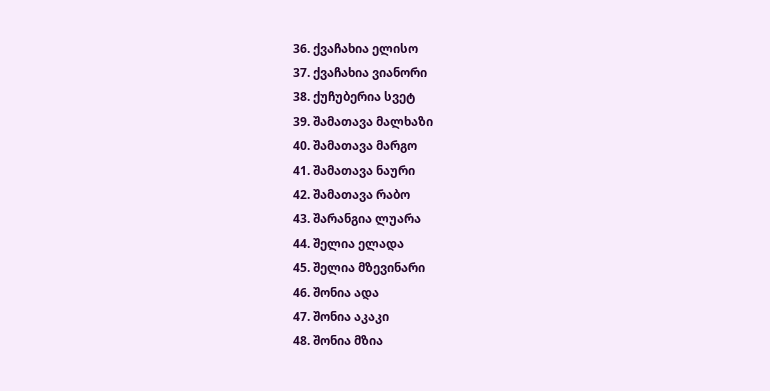36. ქვაჩახია ელისო
37. ქვაჩახია ვიანორი
38. ქუჩუბერია სვეტ
39. შამათავა მალხაზი
40. შამათავა მარგო
41. შამათავა ნაური
42. შამათავა რაბო
43. შარანგია ლუარა
44. შელია ელადა
45. შელია მზევინარი
46. შონია ადა
47. შონია აკაკი
48. შონია მზია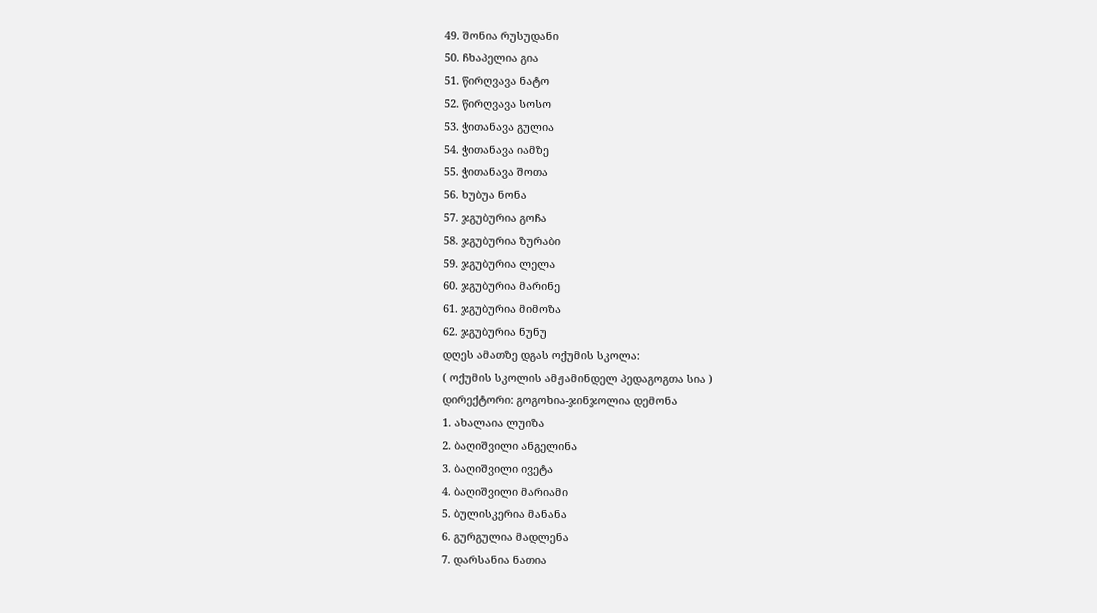49. შონია რუსუდანი
50. ჩხაპელია გია
51. წირღვავა ნატო
52. წირღვავა სოსო
53. ჭითანავა გულია
54. ჭითანავა იამზე
55. ჭითანავა შოთა
56. ხუბუა ნონა
57. ჯგუბურია გოჩა
58. ჯგუბურია ზურაბი
59. ჯგუბურია ლელა
60. ჯგუბურია მარინე
61. ჯგუბურია მიმოზა
62. ჯგუბურია ნუნუ
დღეს ამათზე დგას ოქუმის სკოლა:
( ოქუმის სკოლის ამჟამინდელ პედაგოგთა სია )
დირექტორი: გოგოხია-ჯინჯოლია დემონა
1. ახალაია ლუიზა
2. ბაღიშვილი ანგელინა
3. ბაღიშვილი ივეტა
4. ბაღიშვილი მარიამი
5. ბულისკერია მანანა
6. გურგულია მადლენა
7. დარსანია ნათია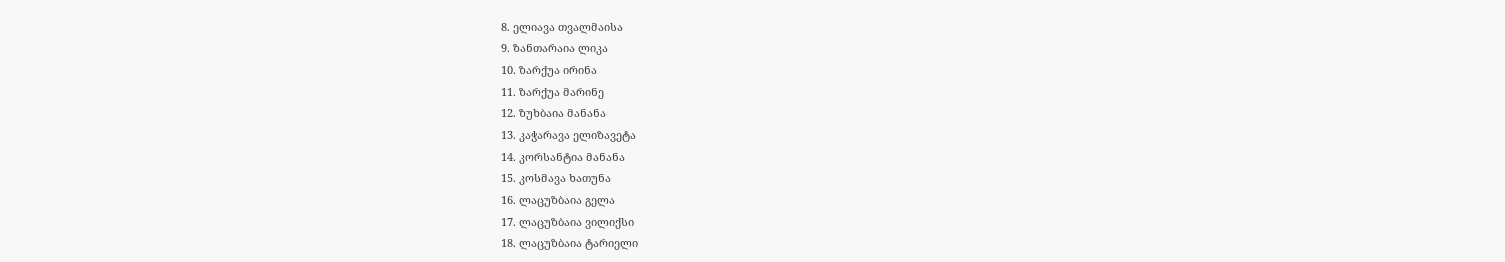8. ელიავა თვალმაისა
9. ზანთარაია ლიკა
10. ზარქუა ირინა
11. ზარქუა მარინე
12. ზუხბაია მანანა
13. კაჭარავა ელიზავეტა
14. კორსანტია მანანა
15. კოსმავა ხათუნა
16. ლაცუზბაია გელა
17. ლაცუზბაია ვილიქსი
18. ლაცუზბაია ტარიელი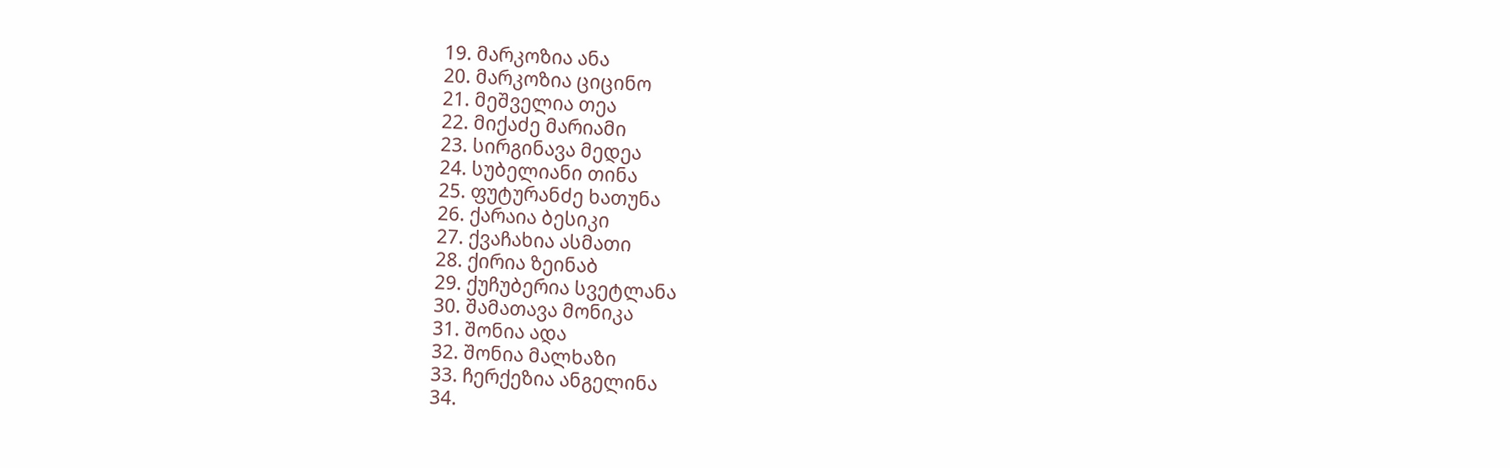19. მარკოზია ანა
20. მარკოზია ციცინო
21. მეშველია თეა
22. მიქაძე მარიამი
23. სირგინავა მედეა
24. სუბელიანი თინა
25. ფუტურანძე ხათუნა
26. ქარაია ბესიკი
27. ქვაჩახია ასმათი
28. ქირია ზეინაბ
29. ქუჩუბერია სვეტლანა
30. შამათავა მონიკა
31. შონია ადა
32. შონია მალხაზი
33. ჩერქეზია ანგელინა
34.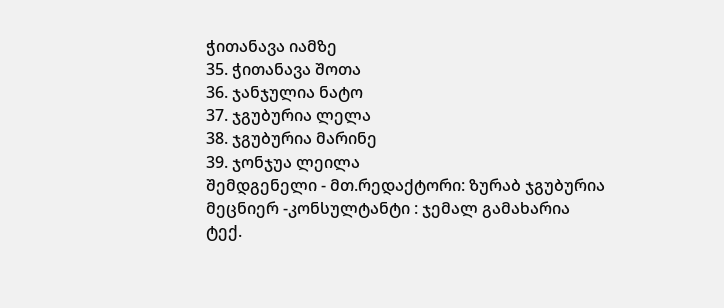ჭითანავა იამზე
35. ჭითანავა შოთა
36. ჯანჯულია ნატო
37. ჯგუბურია ლელა
38. ჯგუბურია მარინე
39. ჯონჯუა ლეილა
შემდგენელი - მთ.რედაქტორი: ზურაბ ჯგუბურია
მეცნიერ -კონსულტანტი : ჯემალ გამახარია
ტექ.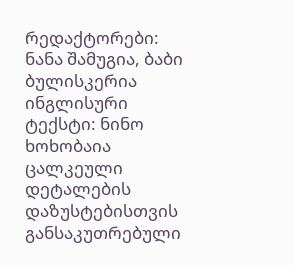რედაქტორები: ნანა შამუგია, ბაბი ბულისკერია
ინგლისური ტექსტი: ნინო ხოხობაია
ცალკეული დეტალების დაზუსტებისთვის განსაკუთრებული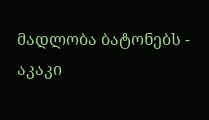მადლობა ბატონებს -
აკაკი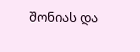შონიას და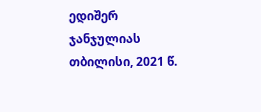ედიშერ ჯანჯულიას
თბილისი, 2021 წ.